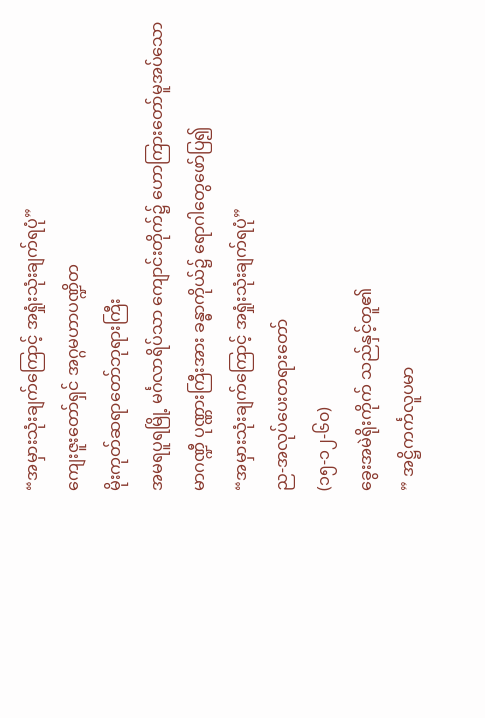“အမှားသုံးချက်ကြောင့် အရှုံးသုံးချက်ရပုံ”
ကျေးဇူးတော်ရှင် အဂ္ဂမဟာပဏ္ဍိတ
မိုးကုတ်ဆရာတော်ဘုရားကြီး
အမရပူရမြို့ မင်္ဂလာရိပ်သာ ကျောင်းတိုက်၌ ဟောကြားတော်မူအပ်သော
မာဂဏ္ဍီ ပုဏ္ဏားကြီးအား ခန္ဓာကိုယ်၌ ရောဂါတွေဖော်ပြ၍
“အမှားသုံးချက်ကြောင့် အရှုံးသုံးချက်ရပုံ”
ည-အလုပ်ပေးတရားတော်
(၁၅-၁၂-၆၀)
ခွေးအမဲရိုးကိုက် သည်နှင့်တူ၏
” အဋ္ဌိကင်္ကလူပမာ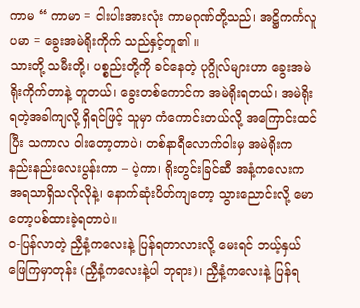ကာမ “ ကာမာ = ငါးပါးအားလုံး ကာမဂုဏ်တို့သည်၊ အဋ္ဌိကင်္ကလူပမာ = ခွေးအမဲရိုးကိုက် သည်နှင့်တူ၏ ။
သားတို့ သမီးတို့၊ ပစ္စည်းတို့ကို ခင်နေတဲ့ ပုဂ္ဂိုလ်များဟာ ခွေးအမဲရိုးကိုက်တာနဲ့ တူတယ်၊ ခွေးတစ်ကောင်က အမဲရိုးရတယ်၊ အမဲရိုးရတဲ့အခါကျလို့ ရှိရင်ဖြင့် သူမှာ ကံကောင်းတယ်လို့ အကြောင်းထင်ပြီး သကာလ ဝါးတော့တာပဲ၊ တစ်နာရီလောက်ဝါးမှ အမဲရိုးက နည်းနည်းလေးပွန်းကာ – ပဲ့ကာ၊ ရိုးတွင်းခြင်ဆီ အနံ့ကလေးက အရသာရှိသလိုလိုနဲ့၊ နောက်ဆုံးပိတ်ကျတော့ သွားညောင်းလို့ မောတော့ပစ်ထားခဲ့ရတာပဲ။
ဝ-ပြန်လာတဲ့ ညှီနံ့ကလေးနဲ့ ပြန်ရတာလားလို့ မေးရင် ဘယ့်နှယ်ဖြေကြမှာတုန်း (ညှီနံ့ကလေးနဲ့ပါ ဘုရား)၊ ညှီနံ့ကလေးနဲ့ ပြန်ရ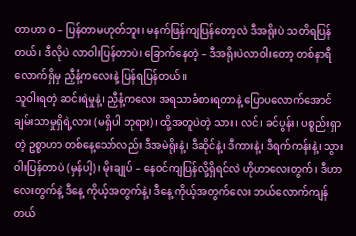တာဟာ ဝ – ပြန်တာမဟုတ်ဘူး၊ မနက်ဖြန်ကျပြန်တော့လဲ ဒီအရိုးပဲ သတိရပြန်တယ်၊ ဒီလိုပဲ လာဝါးပြန်တာပဲ၊ ခြောက်နေတဲ့ – ဒီအရိုးပဲလာဝါးတော့ တစ်နာရီလောက်ရှိမှ ညှီနံ့ကလေးနဲ့ ပြန်ရပြန်တယ်။
သူဝါးရတဲ့ ဆင်းရဲမှုနဲ့၊ ညှီနံ့ကလေး အရသာခံစားရတာနဲ့ ပြောပလောက်အောင် ချမ်းသာမှုရှိရဲ့လား (မရှိပါ ဘုရား)၊ ထို့အတူပဲတဲ့ သား၊ လင်၊ ခင်ပွန်း၊ ပစ္စည်းရှာတဲ့ ဥစ္စာဟာ တစ်နေ့သော်လည်း ဒီအမဲရိုးနဲ့၊ ဒီဆိုင်နဲ့၊ ဒီကားနဲ့၊ ဒီရက်ကန်းနဲ့၊ သွားဝါးပြန်တာပဲ (မှန်ပါ့)၊ မိုးချုပ် – နေဝင်ကျပြန်လို့ရှိရင်လဲ ဟိုဟာလေးတွက်၊ ဒီဟာလေးတွက်နဲ့ ဒီနေ့ ကိုယ့်အတွက်နဲ့၊ ဒီနေ့ ကိုယ့်အတွက်လေး ဘယ်လောက်ကျန်တယ်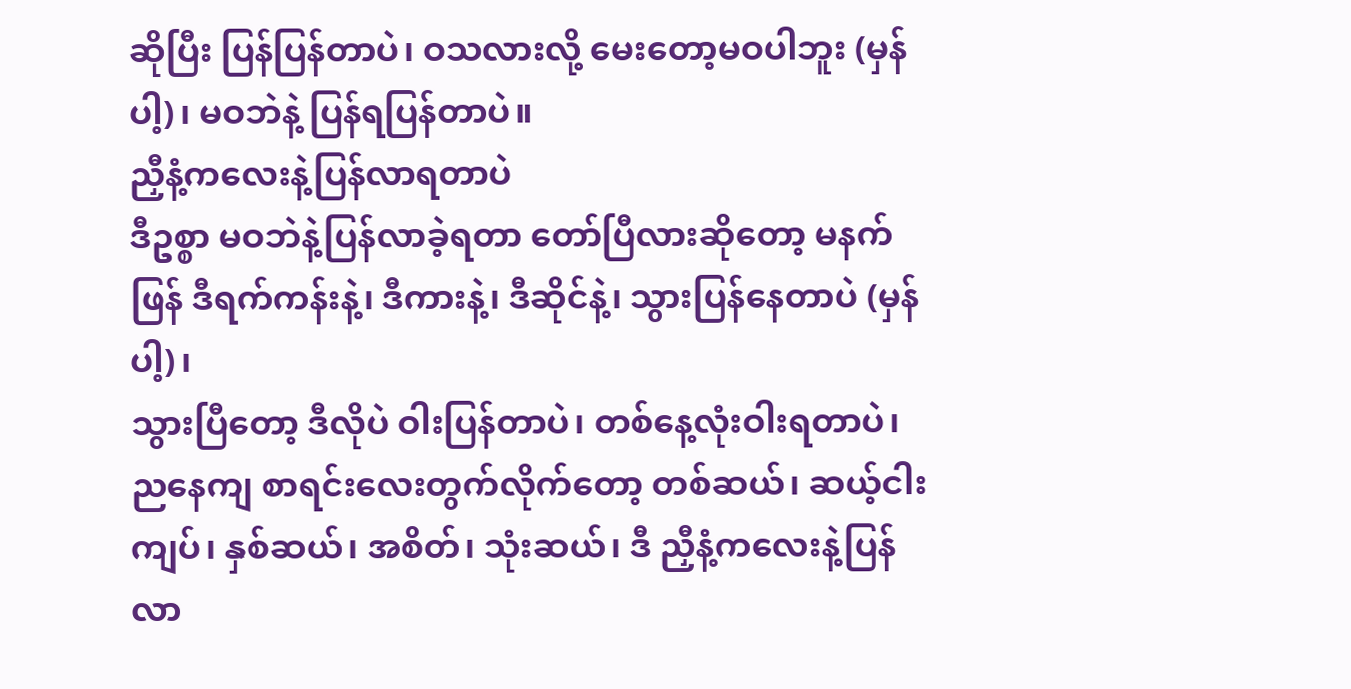ဆိုပြီး ပြန်ပြန်တာပဲ၊ ဝသလားလို့ မေးတော့မဝပါဘူး (မှန်ပါ့)၊ မဝဘဲနဲ့ ပြန်ရပြန်တာပဲ။
ညှီနံ့ကလေးနဲ့ပြန်လာရတာပဲ
ဒီဥစ္စာ မဝဘဲနဲ့ပြန်လာခဲ့ရတာ တော်ပြီလားဆိုတော့ မနက်ဖြန် ဒီရက်ကန်းနဲ့၊ ဒီကားနဲ့၊ ဒီဆိုင်နဲ့၊ သွားပြန်နေတာပဲ (မှန်ပါ့)၊
သွားပြီတော့ ဒီလိုပဲ ဝါးပြန်တာပဲ၊ တစ်နေ့လုံးဝါးရတာပဲ၊ ညနေကျ စာရင်းလေးတွက်လိုက်တော့ တစ်ဆယ်၊ ဆယ့်ငါးကျပ်၊ နှစ်ဆယ်၊ အစိတ်၊ သုံးဆယ်၊ ဒီ ညှီနံ့ကလေးနဲ့ပြန်လာ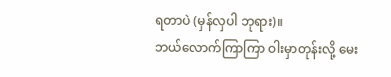ရတာပဲ (မှန်လှပါ ဘုရား)။
ဘယ်လောက်ကြာကြာ ဝါးမှာတုန်းလို့ မေး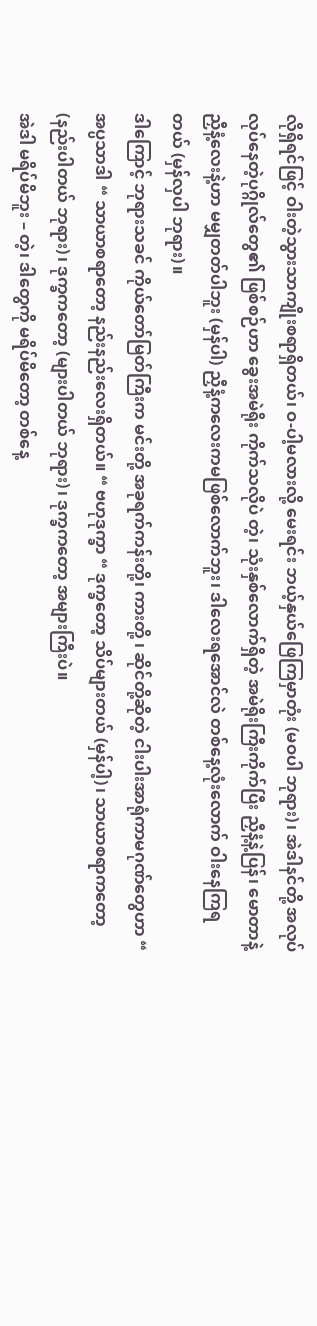လိုရှိရင်ဖြင့် ဝါးတဲ့သွားသာကျိုးစရာရှိတယ်၊ ဝ-ပါ့မလားလို့ မေးရင်း ဘယ့်နှယ်ဖြေကြမှာတုံး (မဝပါ ဘုရား)၊ အဲဒါနင်တို့ အလုပ်လုပ်နေတဲ့ပုဂ္ဂိုလ်တွေ၏ ဖြစ်စဉ်ဟာ ခွေးအမဲရိုး ကိုက်သလိုပဲ တဲ့၊ သုံးနှစ်လောက်ရှိတဲ့ အမဲရိုးကြီးကိုက်ပြီး ညှီနံ့နဲ့ပြန်၊ မောတာနဲ့ ညှီနံ့လေးနဲ့ဟာ မမျှတတ်ပါဘူး (မှန်ပါ) ညှီနံ့ကလေးကမဖြစ်လောက်ဘူး၊ ဒါလေးရအောင်လဲ တစ်နေ့လုံးလောက် ဝါးနေကြရတယ် (မှန်လှပါ ဘုရား)။
ဒါကြောင့် ဘုရားသခင် ကိုယ်တော်မြတ်ကြီးက မင်းတို့ အခုရက်ကန်းတို့၊ ကားတို့ ၊ ဆိုင်တို့ဆိုတဲ့ ငါးပါးအာရုံကာမဂုဏ်တွေဟာ “ အပ္ပသာဒါ “ သာယာစရာတော့ နည်းနည်းလေးရှိတယ်။ “ ဗဟုဒုက္ခာ “ ဒုက္ခတော့ သိပ်များတယ် (မှန်ပါ့)၊ သာယာစရာကတော့ (နည်းပါတယ် ဘုရား)၊ ဒုက္ခကတော့ (များပါတယ် ဘုရား)၊ ဒုက္ခကတော့ အများကြီးပဲ။
အဲဒါ မရိပ်မိဘူး – တဲ့၊ ဒါတွေကို မရိပ်မိတော့ တစ်နေ့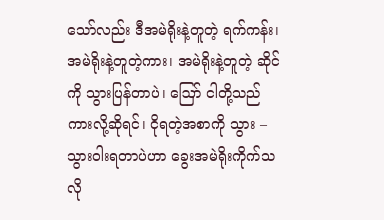သော်လည်း ဒီအမဲရိုးနဲ့တူတဲ့ ရက်ကန်း၊ အမဲရိုးနဲ့တူတဲ့ကား၊ အမဲရိုးနဲ့တူတဲ့ ဆိုင်ကို သွားပြန်တာပဲ၊ ဪ ငါတို့သည် ကားလို့ဆိုရင်၊ ငိုရတဲ့အစာကို သွား – သွားဝါးရတာပဲဟာ ခွေးအမဲရိုးကိုက်သလို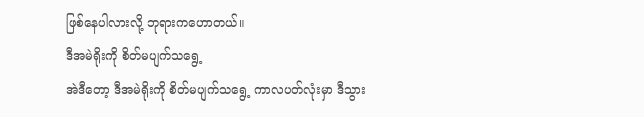ဖြစ်နေပါလားလို့ ဘုရားကဟောတယ်။
ဒီအမဲရိုးကို စိတ်မပျက်သရွေ့
အဲဒီတော့ ဒီအမဲရိုးကို စိတ်မပျက်သရွေ့ ကာလပတ်လုံးမှာ ဒီသွား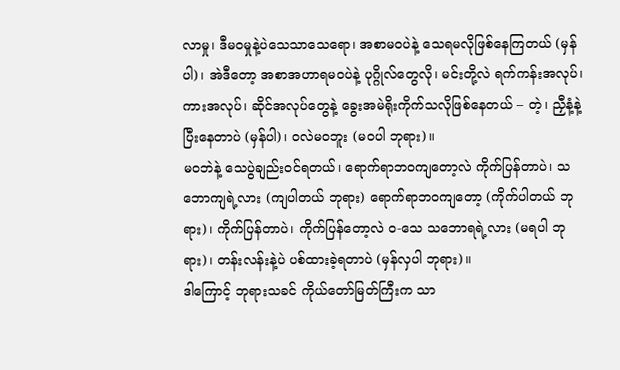လာမှု၊ ဒီမဝမှုနဲ့ပဲသေသာသေရော၊ အစာမဝပဲနဲ့ သေရမလိုဖြစ်နေကြတယ် (မှန်ပါ)၊ အဲဒီတော့ အစာအဟာရမဝပဲနဲ့ ပုဂ္ဂိုလ်တွေလို၊ မင်းတို့လဲ ရက်ကန်းအလုပ်၊ ကားအလုပ်၊ ဆိုင်အလုပ်တွေနဲ့ ခွေးအမဲရိုးကိုက်သလိုဖြစ်နေတယ် – တဲ့၊ ညှီနံ့နဲ့ပြီးနေတာပဲ (မှန်ပါ)၊ ဝလဲမဝဘူး (မဝပါ ဘုရား)။
မဝဘဲနဲ့ သေပွဲချည်းဝင်ရတယ်၊ ရောက်ရာဘဝကျတော့လဲ ကိုက်ပြန်တာပဲ၊ သဘောကျရဲ့လား (ကျပါတယ် ဘုရား) ရောက်ရာဘဝကျတော့ (ကိုက်ပါတယ် ဘုရား)၊ ကိုက်ပြန်တာပဲ၊ ကိုက်ပြန်တော့လဲ ဝ-သေ သဘောရရဲ့လား (မရပါ ဘုရား)၊ တန်းလန်းနဲ့ပဲ ပစ်ထားခဲ့ရတာပဲ (မှန်လှပါ ဘုရား)။
ဒါကြောင့် ဘုရားသခင် ကိုယ်တော်မြတ်ကြီးက သာ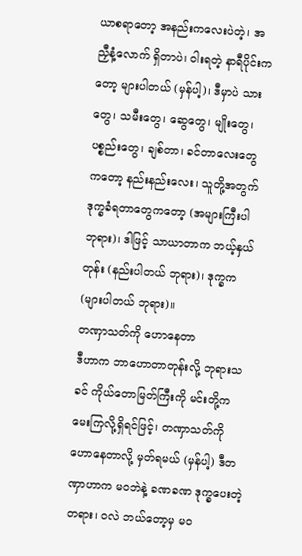ယာစရာတော့ အနည်းကလေးပဲတဲ့၊ အညှီနံ့လောက် ရှိတာပဲ၊ ဝါးရတဲ့ နာရီပိုင်းကတော့ များပါတယ် (မှန်ပါ့)၊ ဒီမှာပဲ သားတွေ၊ သမီးတွေ၊ ဆွေတွေ၊ မျိုးတွေ၊ ပစ္စည်းတွေ၊ ချစ်တာ၊ ခင်တာလေးတွေကတော့ နည်းနည်းလေး၊ သူတို့အတွက် ဒုက္ခခံရတာတွေကတော့ (အများကြီးပါ ဘုရား)၊ ဒါဖြင့် သာယာတာက ဘယ့်နှယ်တုန်း (နည်းပါတယ် ဘုရား)၊ ဒုက္ခက (များပါတယ် ဘုရား)။
တဏှာသတ်ကို ဟောနေတာ
ဒီဟာက ဘာဟောတာတုန်းလို့ ဘုရားသခင် ကိုယ်တောမြတ်ကြီးကို မင်းတို့က မေးကြလို့ရှိရင်ဖြင့်၊ တဏှာသတ်ကို ဟောနေတာလို့ မှတ်ရမယ် (မှန်ပါ့) ဒီတဏှာဟာက မဝဘဲနဲ့ ခဏခဏ ဒုက္ခပေးတဲ့တရား၊ ဝလဲ ဘယ်တော့မှ မဝ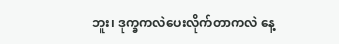ဘူး၊ ဒုက္ခကလဲပေးလိုက်တာကလဲ နေ့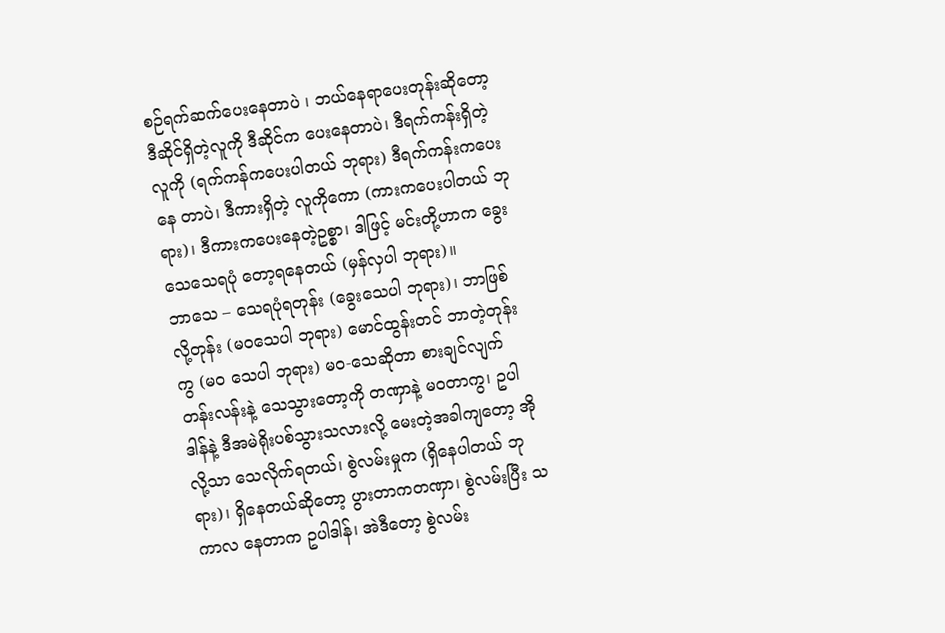စဉ်ရက်ဆက်ပေးနေတာပဲ ၊ ဘယ်နေရာပေးတုန်းဆိုတော့ ဒီဆိုင်ရှိတဲ့လူကို ဒီဆိုင်က ပေးနေတာပဲ၊ ဒီရက်ကန်းရှိတဲ့လူကို (ရက်ကန်ကပေးပါတယ် ဘုရား) ဒီရက်ကန်းကပေးနေ တာပဲ၊ ဒီကားရှိတဲ့ လူကိုကော (ကားကပေးပါတယ် ဘုရား)၊ ဒီကားကပေးနေတဲ့ဥစ္စာ၊ ဒါဖြင့် မင်းတို့ဟာက ခွေးသေသေရပုံ တော့ရနေတယ် (မှန်လှပါ ဘုရား)။
ဘာသေ – သေရပုံရတုန်း (ခွေးသေပါ ဘုရား)၊ ဘာဖြစ်လို့တုန်း (မဝသေပါ ဘုရား) မောင်ထွန်းတင် ဘာတဲ့တုန်းကွ (မဝ သေပါ ဘုရား) မဝ-သေဆိုတာ စားချင်လျက်တန်းလန်းနဲ့ သေသွားတော့ကို တဏှာနဲ့ မဝတာကွ၊ ဥပါဒါန်နဲ့ ဒီအမဲရိုးပစ်သွားသလားလို့ မေးတဲ့အခါကျတော့ အိုလို့သာ သေလိုက်ရတယ်၊ စွဲလမ်းမှုက (ရှိနေပါတယ် ဘုရား)၊ ရှိနေတယ်ဆိုတော့ ပွားတာကတဏှာ၊ စွဲလမ်းပြီး သကာလ နေတာက ဥပါဒါန်၊ အဲဒီတော့ စွဲလမ်း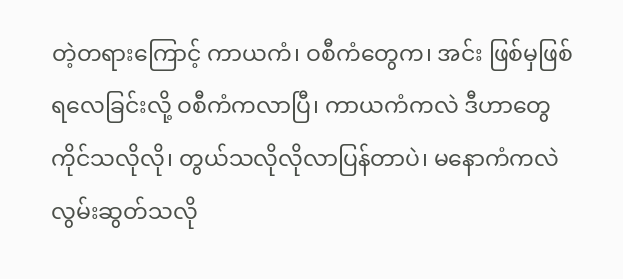တဲ့တရားကြောင့် ကာယကံ၊ ဝစီကံတွေက၊ အင်း ဖြစ်မှဖြစ်ရလေခြင်းလို့ ဝစီကံကလာပြီ၊ ကာယကံကလဲ ဒီဟာတွေကိုင်သလိုလို၊ တွယ်သလိုလိုလာပြန်တာပဲ၊ မနောကံကလဲ လွမ်းဆွတ်သလို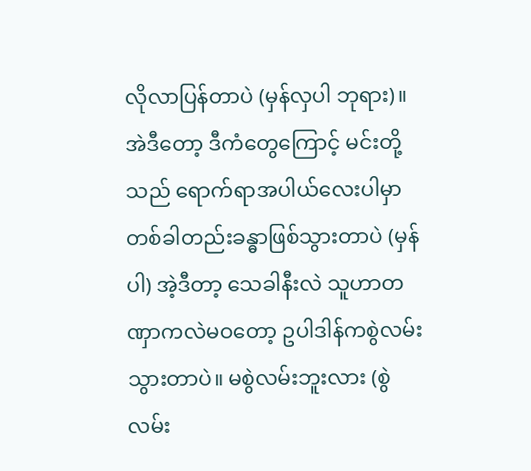လိုလာပြန်တာပဲ (မှန်လှပါ ဘုရား)။
အဲဒီတော့ ဒီကံတွေကြောင့် မင်းတို့သည် ရောက်ရာအပါယ်လေးပါမှာ တစ်ခါတည်းခန္ဓာဖြစ်သွားတာပဲ (မှန်ပါ) အဲ့ဒီတာ့ သေခါနီးလဲ သူဟာတဏှာကလဲမဝတော့ ဥပါဒါန်ကစွဲလမ်းသွားတာပဲ။ မစွဲလမ်းဘူးလား (စွဲလမ်း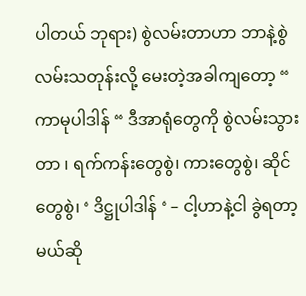ပါတယ် ဘုရား) စွဲလမ်းတာဟာ ဘာနဲ့စွဲလမ်းသတုန်းလို့ မေးတဲ့အခါကျတော့ “ ကာမုပါဒါန် “ ဒီအာရုံတွေကို စွဲလမ်းသွားတာ ၊ ရက်ကန်းတွေစွဲ၊ ကားတွေစွဲ၊ ဆိုင်တွေစွဲ၊ ‘ ဒိဋ္ဌုပါဒါန် ‘ – ငါ့ဟာနဲ့ငါ ခွဲရတာ့မယ်ဆို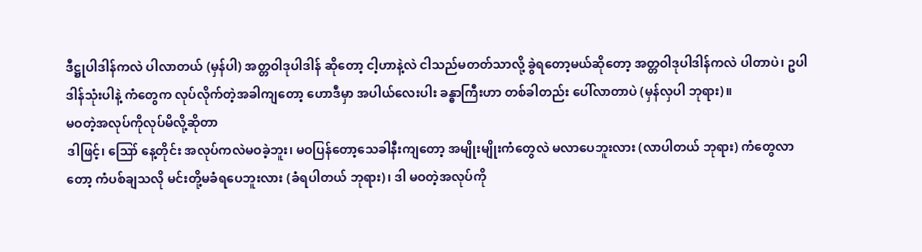ဒီဋ္ဌုပါဒါန်ကလဲ ပါလာတယ် (မှန်ပါ) အတ္တဝါဒုပါဒါန် ဆိုတော့ ငါ့ဟာနဲ့လဲ ငါသည်မတတ်သာလို့ ခွဲရတော့မယ်ဆိုတော့ အတ္တဝါဒုပါဒါန်ကလဲ ပါတာပဲ၊ ဥပါဒါန်သုံးပါနဲ့ ကံတွေက လုပ်လိုက်တဲ့အခါကျတော့ ဟောဒီမှာ အပါယ်လေးပါး ခန္ဓာကြီးဟာ တစ်ခါတည်း ပေါ်လာတာပဲ (မှန်လှပါ ဘုရား)။
မဝတဲ့အလုပ်ကိုလုပ်မိလို့ဆိုတာ
ဒါဖြင့်၊ ဪ နေ့တိုင်း အလုပ်ကလဲမဝခဲ့ဘူး၊ မဝပြန်တော့သေခါနီးကျတော့ အမျိုးမျိုးကံတွေလဲ မလာပေဘူးလား (လာပါတယ် ဘုရား) ကံတွေလာတော့ ကံပစ်ချသလို မင်းတို့မခံရပေဘူးလား (ခံရပါတယ် ဘုရား)၊ ဒါ မဝတဲ့အလုပ်ကို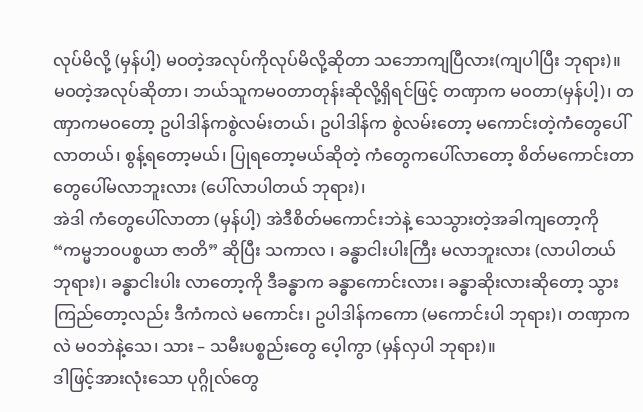လုပ်မိလို့ (မှန်ပါ့) မဝတဲ့အလုပ်ကိုလုပ်မိလို့ဆိုတာ သဘောကျပြီလား(ကျပါပြီး ဘုရား)။
မဝတဲ့အလုပ်ဆိုတာ၊ ဘယ်သူကမဝတာတုန်းဆိုလို့ရှိရင်ဖြင့် တဏှာက မဝတာ(မှန်ပါ့)၊ တဏှာကမဝတော့ ဥပါဒါန်ကစွဲလမ်းတယ်၊ ဥပါဒါန်က စွဲလမ်းတော့ မကောင်းတဲ့ကံတွေပေါ်လာတယ်၊ စွန့်ရတော့မယ်၊ ပြုရတော့မယ်ဆိုတဲ့ ကံတွေကပေါ်လာတော့ စိတ်မကောင်းတာတွေပေါ်မလာဘူးလား (ပေါ်လာပါတယ် ဘုရား)၊
အဲဒါ ကံတွေပေါ်လာတာ (မှန်ပါ့) အဲဒီစိတ်မကောင်းဘဲနဲ့ သေသွားတဲ့အခါကျတော့ကို “ကမ္မဘဝပစ္စယာ ဇာတိ” ဆိုပြီး သကာလ ၊ ခန္ဓာငါးပါးကြီး မလာဘူးလား (လာပါတယ် ဘုရား)၊ ခန္ဓာငါးပါး လာတော့ကို ဒီခန္ဓာက ခန္ဓာကောင်းလား၊ ခန္ဓာဆိုးလားဆိုတော့ သွားကြည်တော့လည်း ဒီကံကလဲ မကောင်း၊ ဥပါဒါန်ကကော (မကောင်းပါ ဘုရား)၊ တဏှာကလဲ မဝဘဲနဲ့သေ၊ သား – သမီးပစ္စည်းတွေ ပေ့ါကွာ (မှန်လှပါ ဘုရား)။
ဒါဖြင့်အားလုံးသော ပုဂ္ဂိုလ်တွေ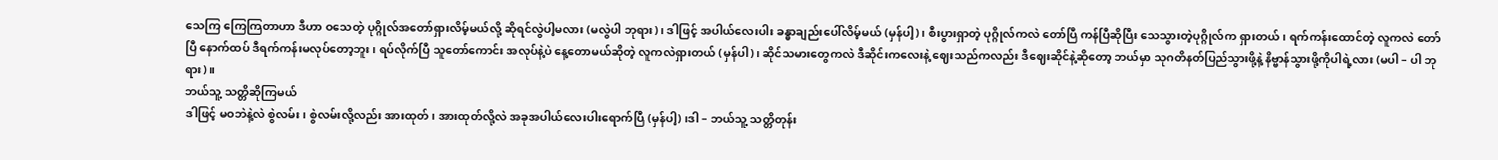သေကြ ကြေကြတာဟာ ဒီဟာ ဝသေတဲ့ ပုဂ္ဂိုလ်အတော်ရှားလိမ့်မယ်လို့ ဆိုရင်လွဲပါ့မလား (မလွဲပါ ဘုရား)၊ ဒါဖြင့် အပါယ်လေးပါး ခန္ဓာချည်းပေါ်လိမ့်မယ် (မှန်ပါ့)၊ စီးပွားရှာတဲ့ ပုဂ္ဂိုလ်ကလဲ တော်ပြီ ကန်ပြီဆိုပြီး သေသွားတဲ့ပုဂ္ဂိုလ်က ရှားတယ်၊ ရက်ကန်းထောင်တဲ့ လူကလဲ တော်ပြီ နောက်ထပ် ဒီရက်ကန်းမလုပ်တော့ဘူး၊ ရပ်လိုက်ပြီ သူတော်ကောင်း အလုပ်နဲ့ပဲ နေ့တောမယ်ဆိုတဲ့ လူကလဲရှားတယ် (မှန်ပါ)၊ ဆိုင်သမားတွေကလဲ ဒီဆိုင်းကလေးနဲ့ ဈေးသည်ကလည်း ဒီဈေးဆိုင်နဲ့ဆိုတော့ ဘယ်မှာ သုဂတိနတ်ပြည်သွားဖို့နဲ့ နိဗ္ဗာန်သွားဖို့ကိုပါရဲ့လား (မပါ – ပါ ဘုရား)။
ဘယ်သူ့ သတ္တိဆိုကြမယ်
ဒါဖြင့် မဝဘဲနဲ့လဲ စွဲလမ်း၊ စွဲလမ်းလို့လည်း အားထုတ်၊ အားထုတ်လို့လဲ အခုအပါယ်လေးပါးရောက်ပြီ (မှန်ပါ့) ၊ဒါ – ဘယ်သူ့ သတ္တိတုန်း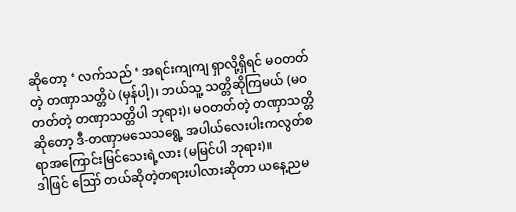ဆိုတော့ ‘ လက်သည် ‘ အရင်းကျကျ ရှာလို့ရှိရင် မဝတတ်တဲ့ တဏှာသတ္တိပဲ (မှန်ပါ့)၊ ဘယ်သူ့ သတ္တိဆိုကြမယ် (မဝတတ်တဲ့ တဏှာသတ္တိပါ ဘုရား)၊ မဝတတ်တဲ့ တဏှာသတ္တိဆိုတော့ ဒီ-တဏှာမသေသရွေ့ အပါယ်လေးပါးကလွတ်စရာအကြောင်းမြင်သေးရဲ့လား (မမြင်ပါ ဘုရား)။
ဒါဖြင် ဪ တယ်ဆိုတဲ့တရားပါလားဆိုတာ ယနေ့ညမ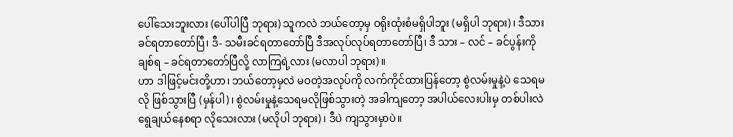ပေါ်သေးဘူးလား (ပေါ်ပါပြီ ဘုရား) သူကလဲ ဘယ်တော့မှ ဝရိုးထုံးစံမရှိပါဘူး (မရှိပါ ဘုရား)၊ ဒီသားခင်ရတာတော်ပြီ၊ ဒီ- သမီးခင်ရတာတော်ပြီ ဒီအလုပ်လုပ်ရတာတော်ပြီ၊ ဒီ သား – လင် – ခင်ပွန်းကို ချစ်ရ – ခင်ရတာတော်ပြီလို့ လာကြရဲ့လား (မလာပါ ဘုရား)။
ဟာ ဒါဖြင့်မင်းတို့ဟာ၊ ဘယ်တော့မှလဲ မဝတဲ့အလုပ်ကို လက်ကိုင်ထားပြန်တော့ စွဲလမ်းမှုနဲ့ပဲ သေရမလို ဖြစ်သွားပြီ (မှန်ပါ)၊ စွဲလမ်းမှုနဲ့သေရမလိုဖြစ်သွားတဲ့ အခါကျတော့ အပါယ်လေးပါးမှ တစ်ပါးလဲ ရွေချယ်နေစရာ လိုသေးလား (မလိုပါ ဘုရား)၊ ဒီပဲ ကျသွားမှာပဲ။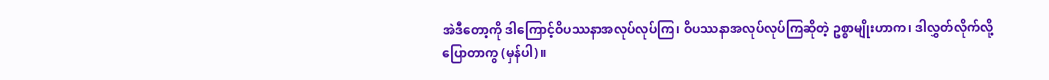အဲဒီတော့ကို ဒါကြောင့်ဝိပဿနာအလုပ်လုပ်ကြ၊ ဝိပဿနာအလုပ်လုပ်ကြဆိုတဲ့ ဥစ္စာမျိုးဟာက၊ ဒါလွှတ်လိုက်လို့ ပြောတာကွ (မှန်ပါ)။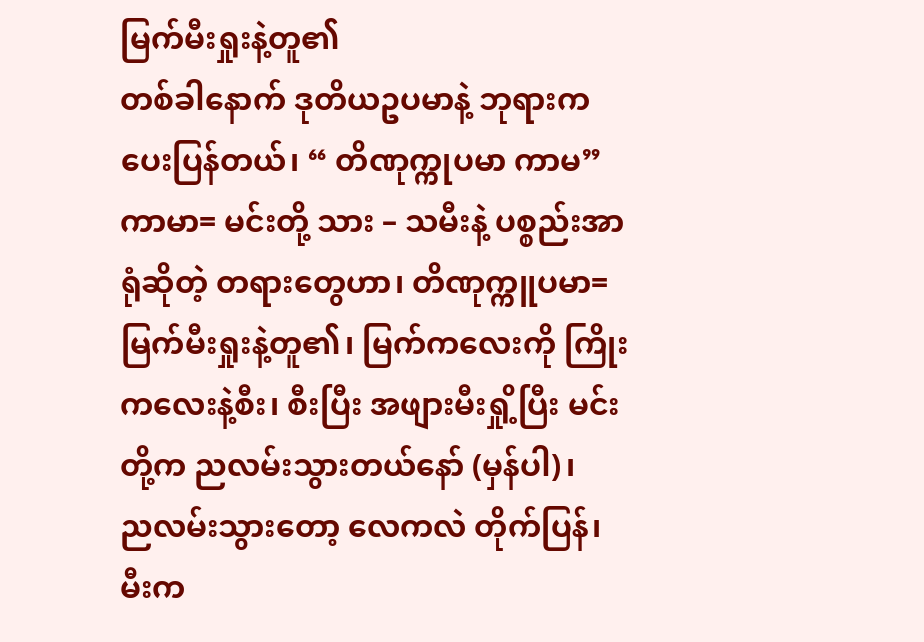မြက်မီးရှုးနဲ့တူ၏
တစ်ခါနောက် ဒုတိယဥပမာနဲ့ ဘုရားကပေးပြန်တယ်၊ “ တိဏုက္ကုပမာ ကာမ” ကာမာ= မင်းတို့ သား – သမီးနဲ့ ပစ္စည်းအာရုံဆိုတဲ့ တရားတွေဟာ၊ တိဏုက္ကူပမာ= မြက်မီးရှုးနဲ့တူ၏၊ မြက်ကလေးကို ကြိုးကလေးနဲ့စီး၊ စီးပြီး အဖျားမီးရှို့ပြီး မင်းတို့က ညလမ်းသွားတယ်နော် (မှန်ပါ)၊
ညလမ်းသွားတော့ လေကလဲ တိုက်ပြန်၊ မီးက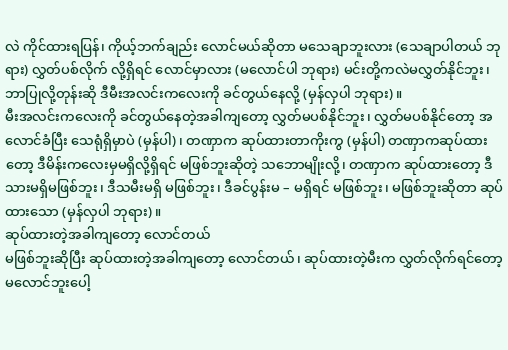လဲ ကိုင်ထားရပြန်၊ ကိုယ့်ဘက်ချည်း လောင်မယ်ဆိုတာ မသေချာဘူးလား (သေချာပါတယ် ဘုရား) လွှတ်ပစ်လိုက် လို့ရှိရင် လောင်မှာလား (မလောင်ပါ ဘုရား) မင်းတို့ကလဲမလွှတ်နိုင်ဘူး၊ ဘာပြုလို့တုန်းဆို ဒီမီးအလင်းကလေးကို ခင်တွယ်နေလို့ (မှန်လှပါ ဘုရား)။
မီးအလင်းကလေးကို ခင်တွယ်နေတဲ့အခါကျတော့ လွှတ်မပစ်နိုင်ဘူး၊ လွှတ်မပစ်နိုင်တော့ အလောင်ခံပြီး သေရုံရှိမှာပဲ (မှန်ပါ)၊ တဏှာက ဆုပ်ထားတာကိုးကွ (မှန်ပါ) တဏှာကဆုပ်ထားတော့ ဒီမိန်းကလေးမှမရှိလို့ရှိရင် မဖြစ်ဘူးဆိုတဲ့ သဘောမျိုးလို့၊ တဏှာက ဆုပ်ထားတော့ ဒီသားမရှိမဖြစ်ဘူး၊ ဒီသမီးမရှိ မဖြစ်ဘူး၊ ဒီခင်ပွန်းမ – မရှိရင် မဖြစ်ဘူး၊ မဖြစ်ဘူးဆိုတာ ဆုပ်ထားသော (မှန်လှပါ ဘုရား)။
ဆုပ်ထားတဲ့အခါကျတော့ လောင်တယ်
မဖြစ်ဘူးဆိုပြီး ဆုပ်ထားတဲ့အခါကျတော့ လောင်တယ်၊ ဆုပ်ထားတဲ့မီးက လွှတ်လိုက်ရင်တော့ မလောင်ဘူးပေါ့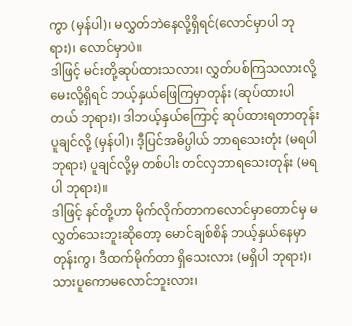ကွာ (မှန်ပါ)၊ မလွှတ်ဘဲနေလို့ရှိရင်(လောင်မှာပါ ဘုရား)၊ လောင်မှာပဲ။
ဒါဖြင့် မင်းတို့ဆုပ်ထားသလား၊ လွှတ်ပစ်ကြသလားလို့ မေးလို့ရှိရင် ဘယ့်နှယ်ဖြေကြမှာတုန်း (ဆုပ်ထားပါတယ် ဘုရား)၊ ဒါဘယ့်နှယ်ကြောင့် ဆုပ်ထားရတာတုန်း ပူချင်လို့ (မှန်ပါ)၊ ဒီ့ပြင်အဓိပ္ပါယ် ဘာရသေးတုံး (မရပါ ဘုရား) ပူချင်လို့မှ တစ်ပါး တင်လှဘာရသေးတုန်း (မရပါ ဘုရား)။
ဒါဖြင့် နင်တို့ဟာ မိုက်လိုက်တာကလောင်မှာတောင်မှ မလွှတ်သေးဘူးဆိုတော့ မောင်ချစ်စိန် ဘယ့်နှယ်နေမှာ တုန်းကွ၊ ဒီထက်မိုက်တာ ရှိသေးလား (မရှိပါ ဘုရား)၊ သားပူကောမလောင်ဘူးလား၊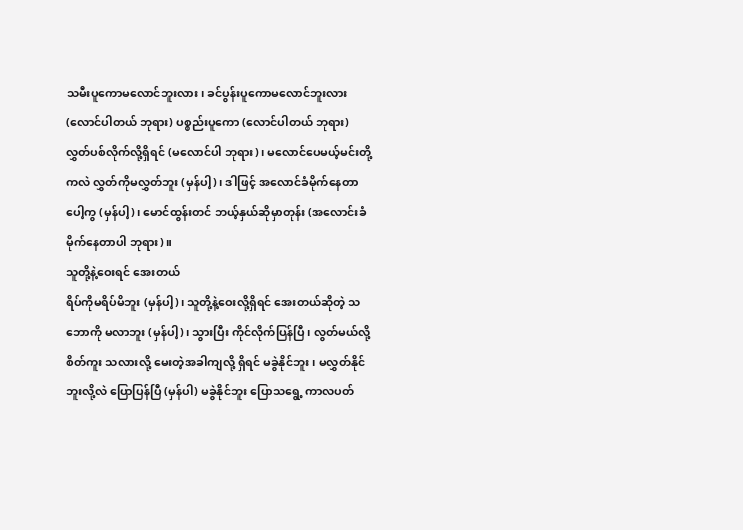သမီးပူကောမလောင်ဘူးလား၊ ခင်ပွန်းပူကောမလောင်ဘူးလား (လောင်ပါတယ် ဘုရား) ပစ္စည်းပူကော (လောင်ပါတယ် ဘုရား) လွှတ်ပစ်လိုက်လို့ရှိရင် (မလောင်ပါ ဘုရား)၊ မလောင်ပေမယ့်မင်းတို့ကလဲ လွှတ်ကိုမလွှတ်ဘူး (မှန်ပါ့)၊ ဒါဖြင့် အလောင်ခံမိုက်နေတာပေါ့ကွ (မှန်ပါ့)၊ မောင်ထွန်းတင် ဘယ့်နှယ်ဆိုမှာတုန်း (အလောင်းခံ မိုက်နေတာပါ ဘုရား)။
သူတို့နဲ့ဝေးရင် အေးတယ်
ရိပ်ကိုမရိပ်မိဘူး (မှန်ပါ့)၊ သူတို့နဲ့ဝေးလို့ရှိရင် အေးတယ်ဆိုတဲ့ သဘောကို မလာဘူး (မှန်ပါ့)၊ သွားပြီး ကိုင်လိုက်ပြန်ပြီ၊ လွတ်မယ်လို့ စိတ်ကူး သလားလို့ မေးတဲ့အခါကျလို့ ရှိရင် မခွဲနိုင်ဘူး၊ မလွှတ်နိုင်ဘူးလို့လဲ ပြောပြန်ပြီ (မှန်ပါ) မခွဲနိုင်ဘူး ပြောသရွေ့ ကာလပတ်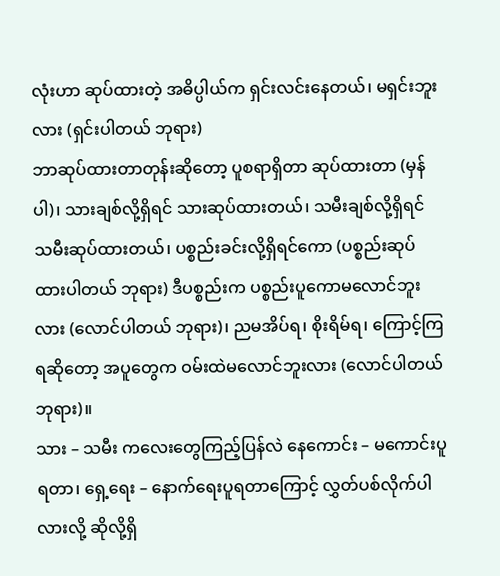လုံးဟာ ဆုပ်ထားတဲ့ အဓိပ္ပါယ်က ရှင်းလင်းနေတယ်၊ မရှင်းဘူးလား (ရှင်းပါတယ် ဘုရား)
ဘာဆုပ်ထားတာတုန်းဆိုတော့ ပူစရာရှိတာ ဆုပ်ထားတာ (မှန်ပါ)၊ သားချစ်လို့ရှိရင် သားဆုပ်ထားတယ်၊ သမီးချစ်လို့ရှိရင် သမီးဆုပ်ထားတယ်၊ ပစ္စည်းခင်းလို့ရှိရင်ကော (ပစ္စည်းဆုပ်ထားပါတယ် ဘုရား) ဒီပစ္စည်းက ပစ္စည်းပူကောမလောင်ဘူးလား (လောင်ပါတယ် ဘုရား)၊ ညမအိပ်ရ၊ စိုးရိမ်ရ၊ ကြောင့်ကြရဆိုတော့ အပူတွေက ဝမ်းထဲမလောင်ဘူးလား (လောင်ပါတယ် ဘုရား)။
သား – သမီး ကလေးတွေကြည့်ပြန်လဲ နေကောင်း – မကောင်းပူရတာ၊ ရှေ့ရေး – နောက်ရေးပူရတာကြောင့် လွှတ်ပစ်လိုက်ပါလားလို့ ဆိုလို့ရှိ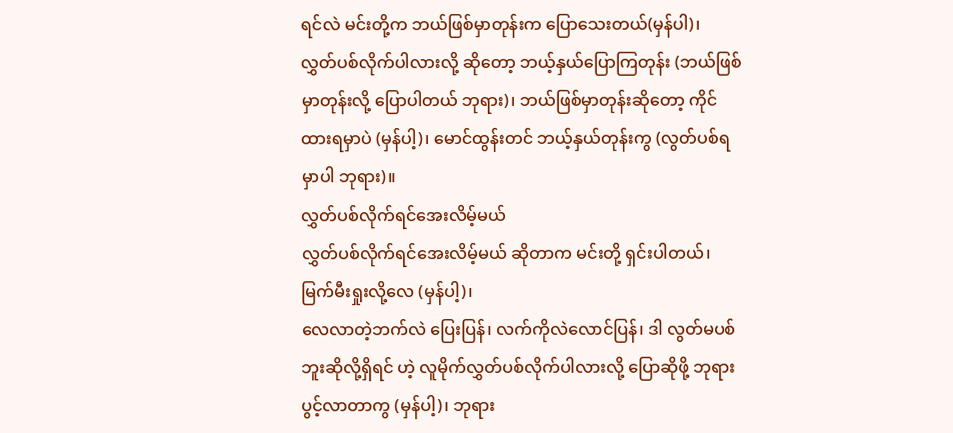ရင်လဲ မင်းတို့က ဘယ်ဖြစ်မှာတုန်းက ပြောသေးတယ်(မှန်ပါ)၊
လွှတ်ပစ်လိုက်ပါလားလို့ ဆိုတော့ ဘယ့်နှယ်ပြောကြတုန်း (ဘယ်ဖြစ်မှာတုန်းလို့ ပြောပါတယ် ဘုရား)၊ ဘယ်ဖြစ်မှာတုန်းဆိုတော့ ကိုင်ထားရမှာပဲ (မှန်ပါ့)၊ မောင်ထွန်းတင် ဘယ့်နှယ်တုန်းကွ (လွတ်ပစ်ရမှာပါ ဘုရား)။
လွှတ်ပစ်လိုက်ရင်အေးလိမ့်မယ်
လွှတ်ပစ်လိုက်ရင်အေးလိမ့်မယ် ဆိုတာက မင်းတို့ ရှင်းပါတယ်၊ မြက်မီးရှုးလို့လေ (မှန်ပါ့)၊
လေလာတဲ့ဘက်လဲ ပြေးပြန်၊ လက်ကိုလဲလောင်ပြန်၊ ဒါ လွတ်မပစ်ဘူးဆိုလို့ရှိရင် ဟဲ့ လူမိုက်လွှတ်ပစ်လိုက်ပါလားလို့ ပြောဆိုဖို့ ဘုရားပွင့်လာတာကွ (မှန်ပါ့)၊ ဘုရား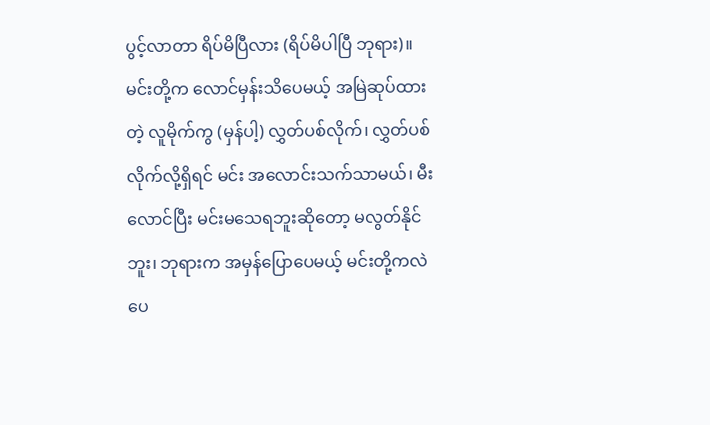ပွင့်လာတာ ရိပ်မိပြီလား (ရိပ်မိပါပြီ ဘုရား)။
မင်းတို့က လောင်မှန်းသိပေမယ့် အမြဲဆုပ်ထားတဲ့ လူမိုက်ကွ (မှန်ပါ့) လွှတ်ပစ်လိုက်၊ လွှတ်ပစ်လိုက်လို့ရှိရင် မင်း အလောင်းသက်သာမယ်၊ မီးလောင်ပြီး မင်းမသေရဘူးဆိုတော့ မလွတ်နိုင်ဘူး၊ ဘုရားက အမှန်ပြောပေမယ့် မင်းတို့ကလဲပေ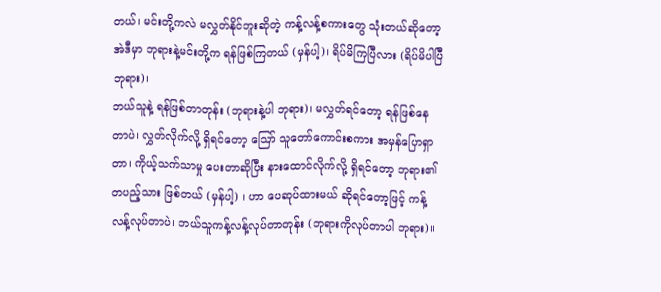တယ်၊ မင်းတို့ကလဲ မလွှတ်နိုင်ဘူးဆိုတဲ့ ကန့်လန့်စကားတွေ သုံးတယ်ဆိုတော့ အဲဒီမှာ ဘုရားနဲ့မင်းတို့က ရန်ဖြစ်ကြတယ် (မှန်ပါ့)၊ ရိပ်မိကြပြီလား (ရိပ်မိပါပြီ ဘုရား)၊
ဘယ်သူနဲ့ ရန်ဖြစ်တာတုန်း (ဘုရားနဲ့ပါ ဘုရား)၊ မလွှတ်ရင်တော့ ရန်ဖြစ်နေတာပဲ၊ လွှတ်လိုက်လို့ ရှိရင်တော့ ဪ သူတော်ကောင်းစကား အမှန်ပြောရှာတာ၊ ကိုယ့်သက်သာမှု ပေးတာဆိုပြီး နားထောင်လိုက်လို့ ရှိရင်တော့ ဘုရား၏တပည့်သား ဖြစ်တယ် (မှန်ပါ့) ၊ ဟာ ပေဆုပ်ထားမယ် ဆိုရင်တော့ဖြင့် ကန့်လန့်လုပ်တာပဲ၊ ဘယ်သူကန့်လန့်လုပ်တာတုန်း (ဘုရားကိုလုပ်တာပါ ဘုရား)။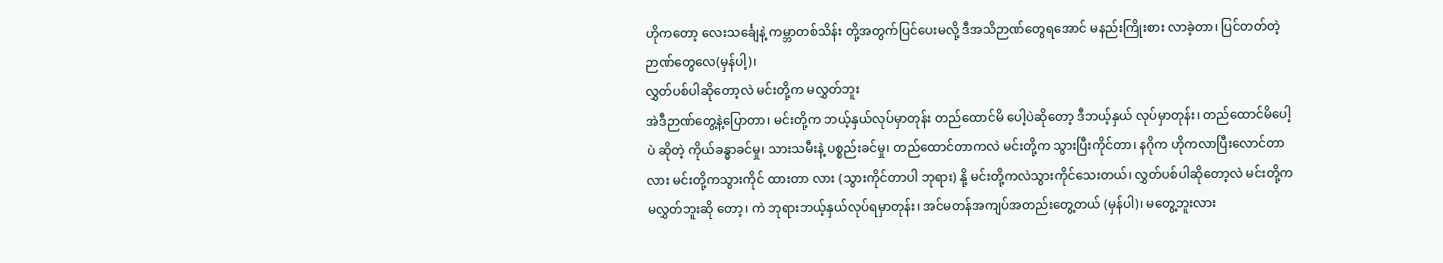ဟိုကတော့ လေးသင်္ချေနဲ့ ကမ္ဘာတစ်သိန်း တို့အတွက်ပြင်ပေးမလို့ ဒီအသိဉာဏ်တွေရအောင် မနည်းကြိုးစား လာခဲ့တာ၊ ပြင်တတ်တဲ့ ဉာဏ်တွေလေ(မှန်ပါ့)၊
လွှတ်ပစ်ပါဆိုတော့လဲ မင်းတို့က မလွှတ်ဘူး
အဲဒီဉာဏ်တွေ့နဲ့ပြောတာ၊ မင်းတို့က ဘယ့်နှယ်လုပ်မှာတုန်း တည်ထောင်မိ ပေါ့ပဲဆိုတော့ ဒီဘယ့်နှယ် လုပ်မှာတုန်း၊ တည်ထောင်မိပေါ့ပဲ ဆိုတဲ့ ကိုယ်ခန္ဓာခင်မှု၊ သားသမီးနဲ့ ပစ္စည်းခင်မှု၊ တည်ထောင်တာကလဲ မင်းတို့က သွားပြီးကိုင်တာ၊ နဂိုက ဟိုကလာပြီးလောင်တာလား မင်းတို့ကသွားကိုင် ထားတာ လား (သွားကိုင်တာပါ ဘုရား) နို့ မင်းတို့ကလဲသွားကိုင်သေးတယ်၊ လွှတ်ပစ်ပါဆိုတော့လဲ မင်းတို့က မလွှတ်ဘူးဆို တော့၊ ကဲ ဘုရားဘယ့်နှယ်လုပ်ရမှာတုန်း၊ အင်မတန်အကျပ်အတည်းတွေ့တယ် (မှန်ပါ)၊ မတွေ့ဘူးလား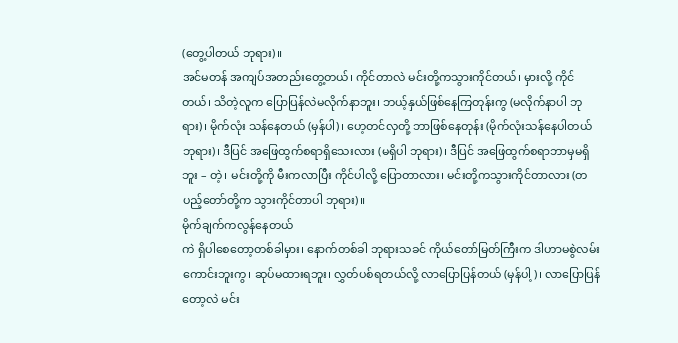(တွေ့ပါတယ် ဘုရား)။
အင်မတန် အကျပ်အတည်းတွေ့တယ်၊ ကိုင်တာလဲ မင်းတို့ကသွားကိုင်တယ်၊ မှားလို့ ကိုင်တယ်၊ သိတဲ့လူက ပြောပြန်လဲမလိုက်နာဘူး၊ ဘယ့်နှယ်ဖြစ်နေကြတုန်းကွ (မလိုက်နာပါ ဘုရား)၊ မိုက်လုံး သန်နေတယ် (မှန်ပါ)၊ ဟေ့တင်လှတို့ ဘာဖြစ်နေတုန်း (မိုက်လုံးသန်နေပါတယ် ဘုရား)၊ ဒီပြင် အဖြေထွက်စရာရှိသေးလား (မရှိပါ ဘုရား)၊ ဒီပြင် အဖြေထွက်စရာဘာမှမရှိဘူး – တဲ့၊ မင်းတို့ကို မီးကလာပြီး ကိုင်ပါလို့ ပြောတာလား၊ မင်းတို့ကသွားကိုင်တာလား (တပည့်တော်တို့က သွားကိုင်တာပါ ဘုရား)။
မိုက်ချက်ကလွန်နေတယ်
ကဲ ရှိပါစေတော့တစ်ခါမှား၊ နောက်တစ်ခါ ဘုရားသခင် ကိုယ်တော်မြတ်ကြီးက ဒါဟာမစွဲလမ်း ကောင်းဘူးကွ၊ ဆုပ်မထားရဘူး၊ လွှတ်ပစ်ရတယ်လို့ လာပြောပြန်တယ် (မှန်ပါ့)၊ လာပြောပြန်တော့လဲ မင်း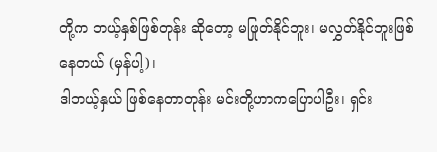တို့က ဘယ့်နှစ်ဖြစ်တုန်း ဆိုတော့ မဖြုတ်နိုင်ဘူး၊ မလွှတ်နိုင်ဘူးဖြစ်နေတယ် (မှန်ပါ့)၊
ဒါဘယ့်နှယ် ဖြစ်နေတာတုန်း မင်းတို့ဟာကပြောပါဦး၊ ရှင်း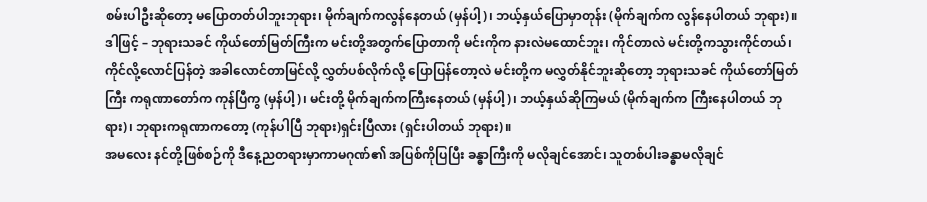စမ်းပါဦးဆိုတော့ မပြောတတ်ပါဘူးဘုရား၊ မိုက်ချက်ကလွန်နေတယ် (မှန်ပါ့)၊ ဘယ့်နှယ်ပြောမှာတုန်း (မိုက်ချက်က လွန်နေပါတယ် ဘုရား)။
ဒါဖြင့် – ဘုရားသခင် ကိုယ်တော်မြတ်ကြီးက မင်းတို့အတွက်ပြောတာကို မင်းကိုက နားလဲမထောင်ဘူး၊ ကိုင်တာလဲ မင်းတို့ကသွားကိုင်တယ်၊ ကိုင်လို့လောင်ပြန်တဲ့ အခါလောင်တာမြင်လို့ လွှတ်ပစ်လိုက်လို့ ပြောပြန်တော့လဲ မင်းတို့က မလွှတ်နိုင်ဘူးဆိုတော့ ဘုရားသခင် ကိုယ်တော်မြတ်ကြီး ကရုဏာတော်က ကုန်ပြီကွ (မှန်ပါ့)၊ မင်းတို့ မိုက်ချက်ကကြီးနေတယ် (မှန်ပါ့)၊ ဘယ့်နှယ်ဆိုကြမယ် (မိုက်ချက်က ကြီးနေပါတယ် ဘုရား)၊ ဘုရားကရုဏာကတော့ (ကုန်ပါပြီ ဘုရား)ရှင်းပြီလား (ရှင်းပါတယ် ဘုရား)။
အမလေး နင်တို့ဖြစ်စဉ်ကို ဒီနေ့ညတရားမှာကာမဂုဏ်၏ အပြစ်ကိုပြပြီး ခန္ဓာကြီးကို မလိုချင်အောင်၊ သူတစ်ပါးခန္ဓာမလိုချင်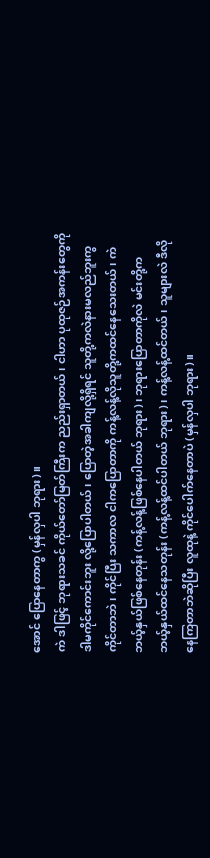အောင် ပြောနေတာကွ (မှန်လှပါ ဘုရား)။
ကဲ ဒါဖြင့် ဘုရားသခင် ကိုယ်တော်မြတ်ကြီးက ညည်းရှာတယ်၊ ငါဟာ ပုထုဇဉ်အကန်းတွေကို ဒါမကိုင်ကောင်းဘူး လို့ပြောပါတယ်၊ ပြောတဲ့အခါကျလို့ရှိရင် သူတို့ကလဲနားမလည်ဘူးကွ ကိုင်တာဘဲ၊ ကိုင်ပြီး သကာလ ငါကပြောတာကို ကန့်လန့်လိုသူတို့ကထင်နေသေးတယ်၊ ကဲ ဘယ့်နှယ်ဖြစ်နေတုန်း (ကန့်လန့်ဖြစ်နေပါတယ် ဘုရား)၊ ဘုရားပြောတာကိုလဲ မင်းတို့က ဘယ့်နှယ်ထင်နေသတုန်း (ကန့်လန့်ထင်ပါတယ် ဘုရား)၊ ကန့်လန့်ထင်တယ်၊ သူများလဲ ဒီလိုနေကြတာဘဲဆိုပြီး လူထုနဲ့ ကိုင်ပေါက်နေတာပဲ (မှန်လှပါ ဘုရား)။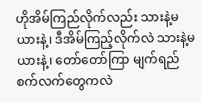ဟိုအိမ်ကြည်လိုက်လည်း သားနဲ့မယားနဲ့၊ ဒီအိမ်ကြည့်လိုက်လဲ သားနဲ့မယားနဲ့၊ တော်တော်ကြာ မျက်ရည်စက်လက်တွေကလဲ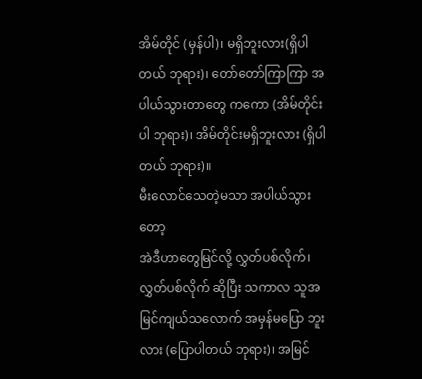အိမ်တိုင် (မှန်ပါ)၊ မရှိဘူးလား(ရှိပါတယ် ဘုရား)၊ တော်တော်ကြာကြာ အပါယ်သွားတာတွေ ကကော (အိမ်တိုင်းပါ ဘုရား)၊ အိမ်တိုင်းမရှိဘူးလား (ရှိပါတယ် ဘုရား)။
မီးလောင်သေတဲ့မသာ အပါယ်သွားတော့
အဲဒီဟာတွေမြင်လို့ လွှတ်ပစ်လိုက်၊ လွှတ်ပစ်လိုက် ဆိုပြီး သကာလ သူအမြင်ကျယ်သလောက် အမှန်မပြော ဘူးလား (ပြောပါတယ် ဘုရား)၊ အမြင်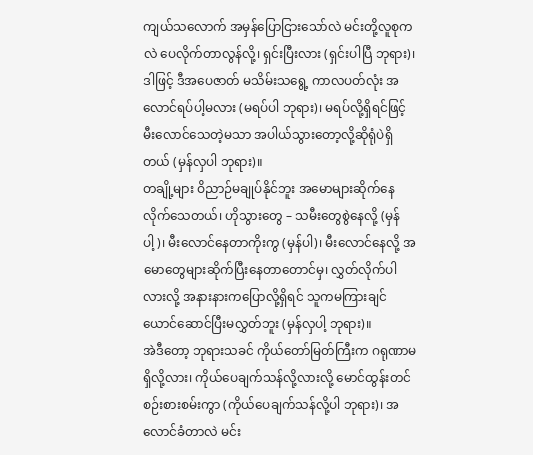ကျယ်သလောက် အမှန်ပြောငြားသော်လဲ မင်းတို့လူစုကလဲ ပေလိုက်တာလွန်လို့၊ ရှင်းပြီးလား (ရှင်းပါပြီ ဘုရား)၊ ဒါဖြင့် ဒီအပေဇာတ် မသိမ်းသရွေ့ ကာလပတ်လုံး အလောင်ရပ်ပါ့မလား (မရပ်ပါ ဘုရား)၊ မရပ်လို့ရှိရင်ဖြင့် မီးလောင်သေတဲ့မသာ အပါယ်သွားတော့လို့ဆိုရုံပဲရှိတယ် (မှန်လှပါ ဘုရား)။
တချို့များ ဝိညာဉ်မချုပ်နိုင်ဘူး အမောများဆိုက်နေလိုက်သေတယ်၊ ဟိုသွားတွေ – သမီးတွေစွဲနေလို့ (မှန်ပါ့)၊ မီးလောင်နေတာကိုးကွ (မှန်ပါ)၊ မီးလောင်နေလို့ အမောတွေများဆိုက်ပြီးနေတာတောင်မှ၊ လွှတ်လိုက်ပါလားလို့ အနားနားကပြောလို့ရှိရင် သူကမကြားချင်ယောင်ဆောင်ပြီးမလွှတ်ဘူး (မှန်လှပါ့ ဘုရား)။
အဲဒီတော့ ဘုရားသခင် ကိုယ်တော်မြတ်ကြီးက ဂရုဏာမရှိလို့လား၊ ကိုယ်ပေချက်သန်လို့လားလို့ မောင်ထွန်းတင် စဉ်းစားစမ်းကွာ (ကိုယ်ပေချက်သန်လို့ပါ ဘုရား)၊ အလောင်ခံတာလဲ မင်း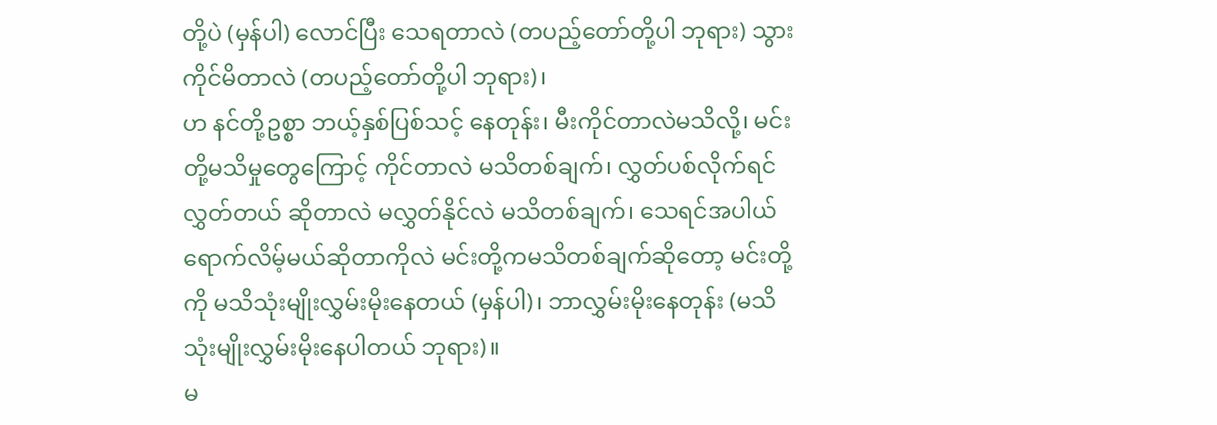တို့ပဲ (မှန်ပါ) လောင်ပြီး သေရတာလဲ (တပည့်တော်တို့ပါ ဘုရား) သွားကိုင်မိတာလဲ (တပည့်တော်တို့ပါ ဘုရား)၊
ဟ နင်တို့ဥစ္စာ ဘယ့်နှစ်ပြစ်သင့် နေတုန်း၊ မီးကိုင်တာလဲမသိလို့၊ မင်းတို့မသိမှုတွေကြောင့် ကိုင်တာလဲ မသိတစ်ချက်၊ လွှတ်ပစ်လိုက်ရင် လွှတ်တယ် ဆိုတာလဲ မလွှတ်နိုင်လဲ မသိတစ်ချက်၊ သေရင်အပါယ်ရောက်လိမ့်မယ်ဆိုတာကိုလဲ မင်းတို့ကမသိတစ်ချက်ဆိုတော့ မင်းတို့ကို မသိသုံးမျိုးလွှမ်းမိုးနေတယ် (မှန်ပါ)၊ ဘာလွှမ်းမိုးနေတုန်း (မသိသုံးမျိုးလွှမ်းမိုးနေပါတယ် ဘုရား)။
မ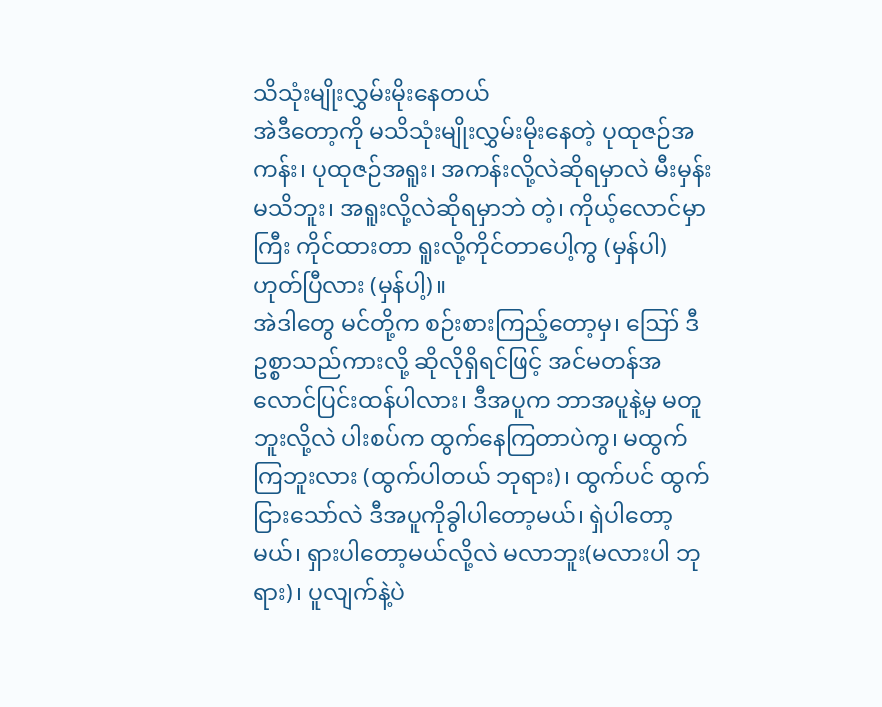သိသုံးမျိုးလွှမ်းမိုးနေတယ်
အဲဒီတော့ကို မသိသုံးမျိုးလွှမ်းမိုးနေတဲ့ ပုထုဇဉ်အကန်း၊ ပုထုဇဉ်အရူး၊ အကန်းလို့လဲဆိုရမှာလဲ မီးမှန်းမသိဘူး၊ အရူးလို့လဲဆိုရမှာဘဲ တဲ့၊ ကိုယ့်လောင်မှာကြီး ကိုင်ထားတာ ရူးလို့ကိုင်တာပေါ့ကွ (မှန်ပါ) ဟုတ်ပြီလား (မှန်ပါ့)။
အဲဒါတွေ မင်တို့က စဉ်းစားကြည့်တော့မှ၊ ဪ ဒီဥစ္စာသည်ကားလို့ ဆိုလိုရှိရင်ဖြင့် အင်မတန်အလောင်ပြင်းထန်ပါလား၊ ဒီအပူက ဘာအပူနဲ့မှ မတူဘူးလို့လဲ ပါးစပ်က ထွက်နေကြတာပဲကွ၊ မထွက်ကြဘူးလား (ထွက်ပါတယ် ဘုရား)၊ ထွက်ပင် ထွက်ငြားသော်လဲ ဒီအပူကိုခွါပါတော့မယ်၊ ရှဲပါတော့မယ်၊ ရှားပါတော့မယ်လို့လဲ မလာဘူး(မလားပါ ဘုရား)၊ ပူလျက်နဲ့ပဲ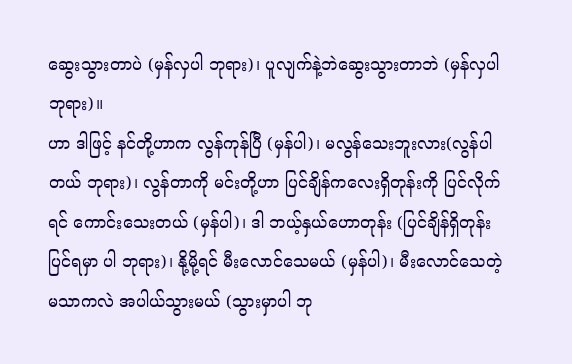ဆွေးသွားတာပဲ (မှန်လှပါ ဘုရား)၊ ပူလျက်နဲ့ဘဲဆွေးသွားတာဘဲ (မှန်လှပါ ဘုရား)။
ဟာ ဒါဖြင့် နင်တို့ဟာက လွန်ကုန်ပြီ (မှန်ပါ)၊ မလွန်သေးဘူးလား(လွန်ပါတယ် ဘုရား)၊ လွန်တာကို မင်းတို့ဟာ ပြင်ချိန်ကလေးရှိတုန်းကို ပြင်လိုက်ရင် ကောင်းသေးတယ် (မှန်ပါ)၊ ဒါ ဘယ့်နှယ်ဟောတုန်း (ပြင်ချိန်ရှိတုန်းပြင်ရမှာ ပါ ဘုရား)၊ နို့မို့ရင် မီးလောင်သေမယ် (မှန်ပါ)၊ မီးလောင်သေတဲ့ မသာကလဲ အပါယ်သွားမယ် (သွားမှာပါ ဘု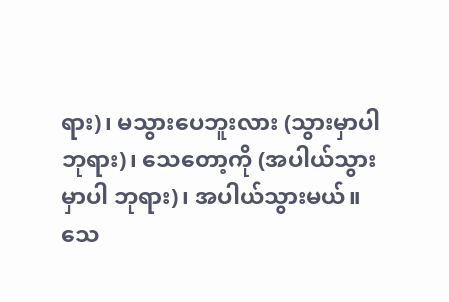ရား)၊ မသွားပေဘူးလား (သွားမှာပါ ဘုရား)၊ သေတော့ကို (အပါယ်သွားမှာပါ ဘုရား)၊ အပါယ်သွားမယ်။
သေ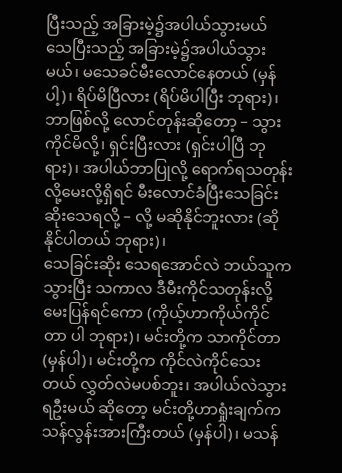ပြီးသည့် အခြားမဲ့၌အပါယ်သွားမယ်
သေပြီးသည့် အခြားမဲ့၌အပါယ်သွားမယ်၊ မသေခင်မီးလောင်နေတယ် (မှန်ပါ့)၊ ရိပ်မိပြီလား (ရိပ်မိပါပြီး ဘုရား)၊ ဘာဖြစ်လို့ လောင်တုန်းဆိုတော့ – သွားကိုင်မိလို့၊ ရှင်းပြီးလား (ရှင်းပါပြီ ဘုရား)၊ အပါယ်ဘာပြုလို့ ရောက်ရသတုန်း လို့မေးလို့ရှိရင် မီးလောင်ခံပြီးသေခြင်းဆိုးသေရလို့ – လို့ မဆိုနိုင်ဘူးလား (ဆိုနိုင်ပါတယ် ဘုရား)၊
သေခြင်းဆိုး သေရအောင်လဲ ဘယ်သူကသွားပြီး သကာလ ဒီမီးကိုင်သတုန်းလို့ မေးပြန်ရင်ကော (ကိုယ့်ဟာကိုယ်ကိုင်တာ ပါ ဘုရား)၊ မင်းတို့က သာကိုင်တာ(မှန်ပါ)၊ မင်းတို့က ကိုင်လဲကိုင်သေးတယ် လွှတ်လဲမပစ်ဘူး၊ အပါယ်လဲသွားရဦးမယ် ဆိုတော့ မင်းတို့ဟာရှုံးချက်ကသန်လွန်းအားကြီးတယ် (မှန်ပါ)၊ မသန်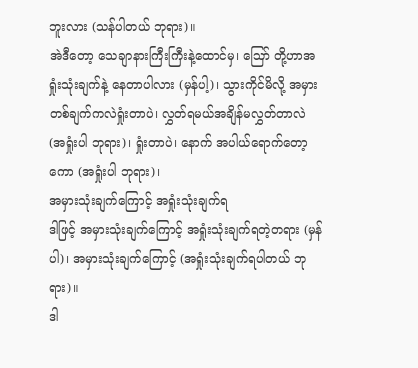ဘူးလား (သန်ပါတယ် ဘုရား)။
အဲဒီတော့ သေချာနားကြီးကြီးနဲ့ထောင်မှ၊ ဪ တို့ဟာအရှုံးသုံးချက်နဲ့ နေတာပါလား (မှန်ပါ့)၊ သွားကိုင်မိလို့ အမှားတစ်ချက်ကလဲရှုံးတာပဲ၊ လွှတ်ရမယ်အချိန်မလွှတ်တာလဲ (အရှုံးပါ ဘုရား)၊ ရှုံးတာပဲ၊ နောက် အပါယ်ရောက်တော့ ကော (အရှုံးပါ ဘုရား)၊
အမှားသုံးချက်ကြောင့် အရှုံးသုံးချက်ရ
ဒါဖြင့် အမှားသုံးချက်ကြောင့် အရှုံးသုံးချက်ရတဲ့တရား (မှန်ပါ)၊ အမှားသုံးချက်ကြောင့် (အရှုံးသုံးချက်ရပါတယ် ဘုရား)။
ဒါ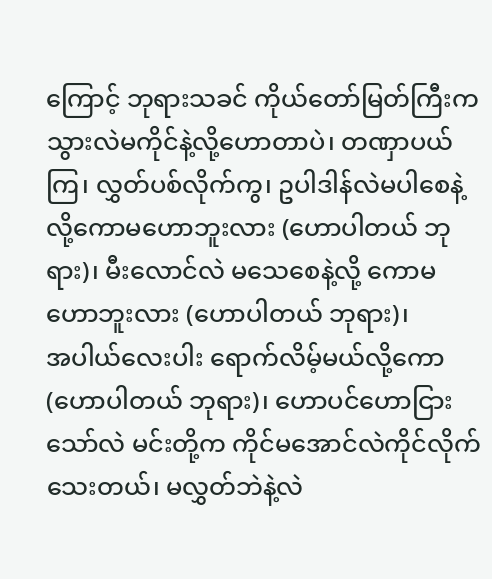ကြောင့် ဘုရားသခင် ကိုယ်တော်မြတ်ကြီးက သွားလဲမကိုင်နဲ့လို့ဟောတာပဲ၊ တဏှာပယ်ကြ၊ လွှတ်ပစ်လိုက်ကွ၊ ဥပါဒါန်လဲမပါစေနဲ့လို့ကောမဟောဘူးလား (ဟောပါတယ် ဘုရား)၊ မီးလောင်လဲ မသေစေနဲ့လို့ ကောမဟောဘူးလား (ဟောပါတယ် ဘုရား)၊
အပါယ်လေးပါး ရောက်လိမ့်မယ်လို့ကော (ဟောပါတယ် ဘုရား)၊ ဟောပင်ဟောငြားသော်လဲ မင်းတို့က ကိုင်မအောင်လဲကိုင်လိုက်သေးတယ်၊ မလွှတ်ဘဲနဲ့လဲ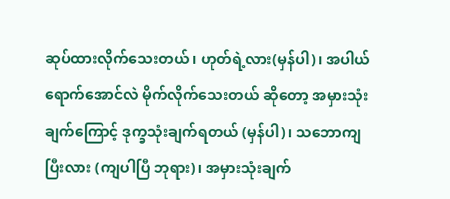ဆုပ်ထားလိုက်သေးတယ်၊ ဟုတ်ရဲ့လား(မှန်ပါ)၊ အပါယ်ရောက်အောင်လဲ မိုက်လိုက်သေးတယ် ဆိုတော့ အမှားသုံးချက်ကြောင့် ဒုက္ခသုံးချက်ရတယ် (မှန်ပါ)၊ သဘောကျပြီးလား (ကျပါပြီ ဘုရား)၊ အမှားသုံးချက်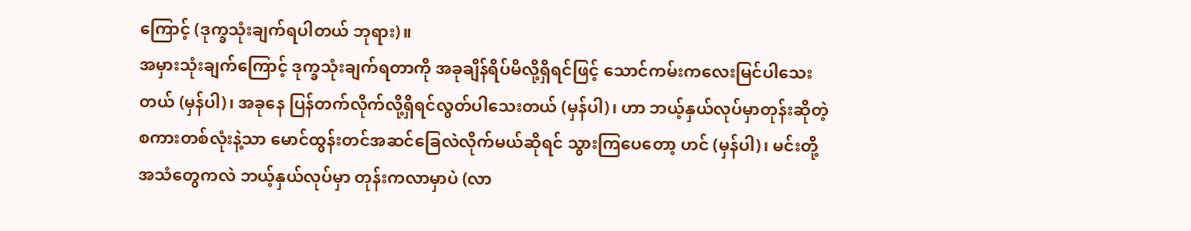ကြောင့် (ဒုက္ခသုံးချက်ရပါတယ် ဘုရား)။
အမှားသုံးချက်ကြောင့် ဒုက္ခသုံးချက်ရတာကို အခုချိန်ရိပ်မိလို့ရှိရင်ဖြင့် သောင်ကမ်းကလေးမြင်ပါသေးတယ် (မှန်ပါ)၊ အခုနေ ပြန်တက်လိုက်လို့ရှိရင်လွတ်ပါသေးတယ် (မှန်ပါ)၊ ဟာ ဘယ့်နှယ်လုပ်မှာတုန်းဆိုတဲ့ စကားတစ်လုံးနဲ့သာ မောင်ထွန်းတင်အဆင်ခြေလဲလိုက်မယ်ဆိုရင် သွားကြပေတော့ ဟင် (မှန်ပါ)၊ မင်းတို့အသံတွေကလဲ ဘယ့်နှယ်လုပ်မှာ တုန်းကလာမှာပဲ (လာ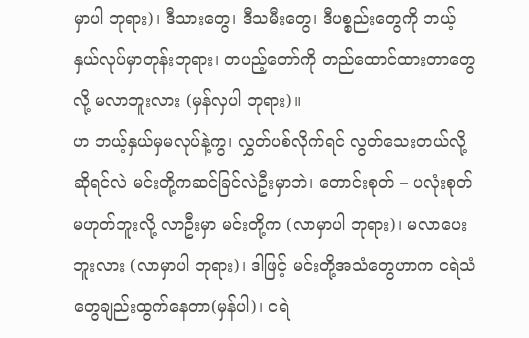မှာပါ ဘုရား)၊ ဒီသားတွေ၊ ဒီသမီးတွေ၊ ဒီပစ္စည်းတွေကို ဘယ့်နှယ်လုပ်မှာတုန်းဘုရား၊ တပည့်တော်ကို တည်ထောင်ထားတာတွေလို့ မလာဘူးလား (မှန်လှပါ ဘုရား)။
ဟ ဘယ့်နှယ်မှမလုပ်နဲ့ကွ၊ လွှတ်ပစ်လိုက်ရင် လွတ်သေးတယ်လို့ ဆိုရင်လဲ မင်းတို့ကဆင်ခြင်လဲဦးမှာဘဲ၊ တောင်းစုတ် – ပလုံးစုတ်မဟုတ်ဘူးလို့ လာဦးမှာ မင်းတို့က (လာမှာပါ ဘုရား)၊ မလာပေးဘူးလား (လာမှာပါ ဘုရား)၊ ဒါဖြင့် မင်းတို့အသံတွေဟာက ငရဲသံတွေချည်းထွက်နေတာ(မှန်ပါ)၊ ငရဲ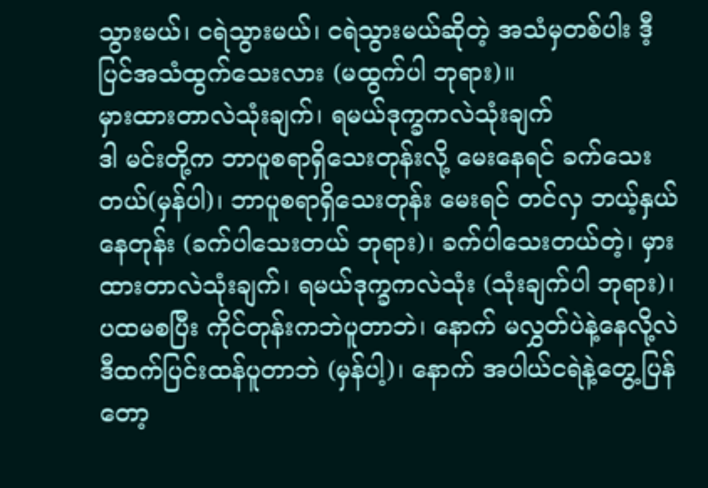သွားမယ်၊ ငရဲသွားမယ်၊ ငရဲသွားမယ်ဆိုတဲ့ အသံမှတစ်ပါး ဒီ့ပြင်အသံထွက်သေးလား (မထွက်ပါ ဘုရား)။
မှားထားတာလဲသုံးချက်၊ ရမယ်ဒုက္ခကလဲသုံးချက်
ဒါ မင်းတို့က ဘာပူစရာရှိသေးတုန်းလို့ မေးနေရင် ခက်သေးတယ်(မှန်ပါ)၊ ဘာပူစရာရှိသေးတုန်း မေးရင် တင်လှ ဘယ့်နှယ်နေတုန်း (ခက်ပါသေးတယ် ဘုရား)၊ ခက်ပါသေးတယ်တဲ့၊ မှားထားတာလဲသုံးချက်၊ ရမယ်ဒုက္ခကလဲသုံး (သုံးချက်ပါ ဘုရား)၊ ပထမစပြီး ကိုင်တုန်းကဘဲပူတာဘဲ၊ နောက် မလွှတ်ပဲနဲ့နေလို့လဲ ဒီထက်ပြင်းထန်ပူတာဘဲ (မှန်ပါ့)၊ နောက် အပါယ်ငရဲနဲ့တွေ့ပြန်တော့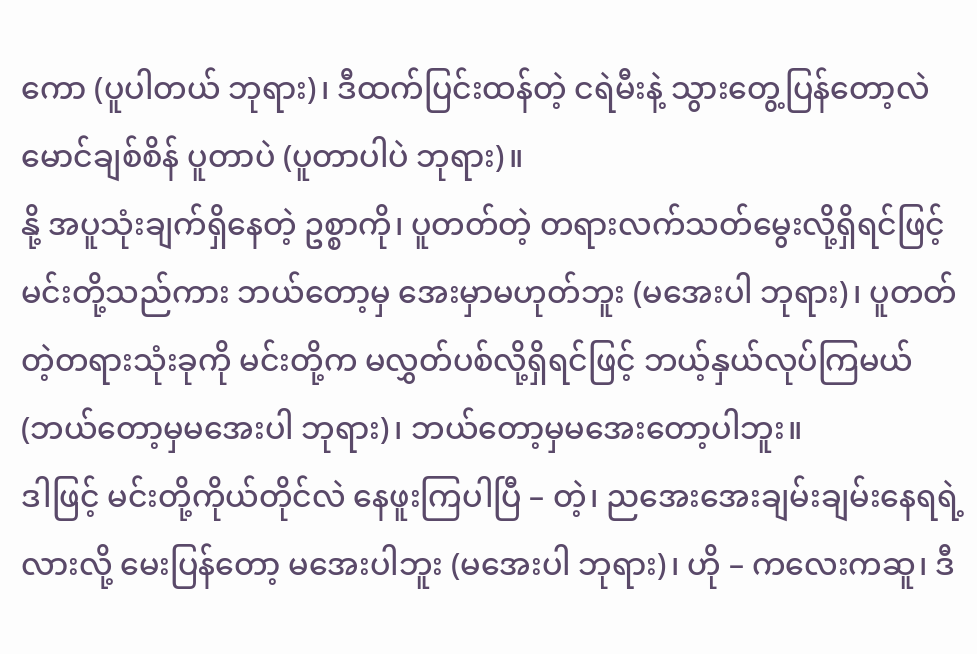ကော (ပူပါတယ် ဘုရား)၊ ဒီထက်ပြင်းထန်တဲ့ ငရဲမီးနဲ့ သွားတွေ့ပြန်တော့လဲ မောင်ချစ်စိန် ပူတာပဲ (ပူတာပါပဲ ဘုရား)။
နို့ အပူသုံးချက်ရှိနေတဲ့ ဥစ္စာကို၊ ပူတတ်တဲ့ တရားလက်သတ်မွေးလို့ရှိရင်ဖြင့် မင်းတို့သည်ကား ဘယ်တော့မှ အေးမှာမဟုတ်ဘူး (မအေးပါ ဘုရား)၊ ပူတတ်တဲ့တရားသုံးခုကို မင်းတို့က မလွှတ်ပစ်လို့ရှိရင်ဖြင့် ဘယ့်နှယ်လုပ်ကြမယ် (ဘယ်တော့မှမအေးပါ ဘုရား)၊ ဘယ်တော့မှမအေးတော့ပါဘူး။
ဒါဖြင့် မင်းတို့ကိုယ်တိုင်လဲ နေဖူးကြပါပြီ – တဲ့၊ ညအေးအေးချမ်းချမ်းနေရရဲ့လားလို့ မေးပြန်တော့ မအေးပါဘူး (မအေးပါ ဘုရား)၊ ဟို – ကလေးကဆူ၊ ဒီ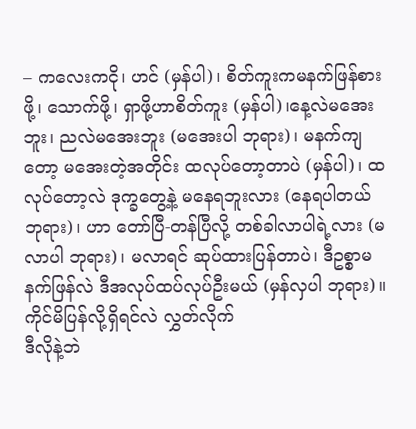– ကလေးကငို၊ ဟင် (မှန်ပါ)၊ စိတ်ကူးကမနက်ဖြန်စားဖို့၊ သောက်ဖို့၊ ရှာဖို့ဟာစိတ်ကူး (မှန်ပါ)၊နေ့လဲမအေးဘူး၊ ညလဲမအေးဘူး (မအေးပါ ဘုရား)၊ မနက်ကျတော့ မအေးတဲ့အတိုင်း ထလုပ်တော့တာပဲ (မှန်ပါ)၊ ထလုပ်တော့လဲ ဒုက္ခတွေ့နဲ့ မနေရဘူးလား (နေရပါတယ် ဘုရား)၊ ဟာ တော်ပြီ-တန်ပြီလို့ တစ်ခါလာပါရဲ့လား (မလာပါ ဘုရား)၊ မလာရင် ဆုပ်ထားပြန်တာပဲ၊ ဒီဥစ္စာမနက်ဖြန်လဲ ဒီအလုပ်ထပ်လုပ်ဦးမယ် (မှန်လှပါ ဘုရား)။
ကိုင်မိပြန်လို့ရှိရင်လဲ လွှတ်လိုက်
ဒီလိုနဲ့ဘဲ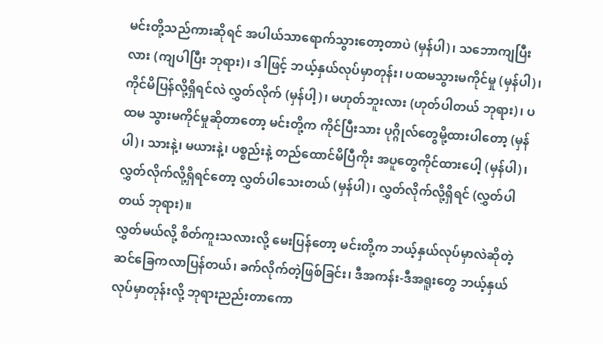မင်းတို့သည်ကားဆိုရင် အပါယ်သာရောက်သွားတော့တာပဲ (မှန်ပါ)၊ သဘောကျပြီးလား (ကျပါပြီး ဘုရား)၊ ဒါဖြင့် ဘယ့်နှယ်လုပ်မှာတုန်း၊ ပထမသွားမကိုင်မှု (မှန်ပါ)၊ ကိုင်မိပြန်လို့ရှိရင်လဲ လွှတ်လိုက် (မှန်ပါ့)၊ မဟုတ်ဘူးလား (ဟုတ်ပါတယ် ဘုရား)၊ ပထမ သွားမကိုင်မှုဆိုတာတော့ မင်းတို့က ကိုင်ပြီးသား ပုဂ္ဂိုလ်တွေမို့ထားပါတော့ (မှန်ပါ)၊ သားနဲ့၊ မယားနဲ့၊ ပစ္စည်းနဲ့ တည်ထောင်မိပြီကိုး အပူတွေကိုင်ထားပေါ့ (မှန်ပါ)၊ လွှတ်လိုက်လို့ရှိရင်တော့ လွှတ်ပါသေးတယ် (မှန်ပါ)၊ လွှတ်လိုက်လို့ရှိရင် (လွှတ်ပါတယ် ဘုရား)။
လွှတ်မယ်လို့ စိတ်ကူးသလားလို့ မေးပြန်တော့ မင်းတို့က ဘယ့်နှယ်လုပ်မှာလဲဆိုတဲ့ ဆင်ခြေကလာပြန်တယ်၊ ခက်လိုက်တဲ့ဖြစ်ခြင်း၊ ဒီအကန်း-ဒီအရူးတွေ ဘယ့်နှယ်လုပ်မှာတုန်းလို့ ဘုရားညည်းတာကော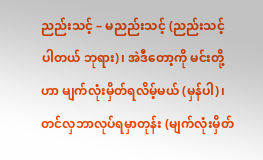ညည်းသင့် – မညည်းသင့် (ညည်းသင့်ပါတယ် ဘုရား)၊ အဲဒီတော့ကို မင်းတို့ဟာ မျက်လုံးမှိတ်ရလိမ့်မယ် (မှန်ပါ)၊ တင်လှဘာလုပ်ရမှာတုန်း (မျက်လုံးမှိတ်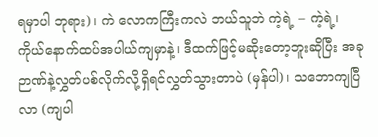ရမှာပါ ဘုရား)၊ ကဲ လောကကြီးကလဲ ဘယ်သူဘဲ ကဲ့ရဲ့ – ကဲ့ရဲ့၊ ကိုယ်နောက်ထပ်အပါယ်ကျမှာနဲ့၊ ဒီထက်ဖြင့်မဆိုးတော့ဘူးဆိုပြီး အခုဉာဏ်နဲ့လွှတ်ပစ်လိုက်လို့ရှိရင်လွှတ်သွားတာပဲ (မှန်ပါ)၊ သဘောကျပြီလာ (ကျပါ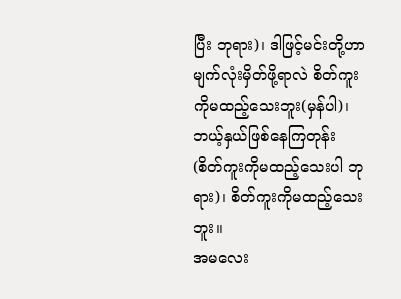ပြီး ဘုရား)၊ ဒါဖြင့်မင်းတို့ဟာ မျက်လုံးမှိတ်ဖို့ရာလဲ စိတ်ကူးကိုမထည့်သေးဘူး(မှန်ပါ)၊ ဘယ့်နှယ်ဖြစ်နေကြတုန်း (စိတ်ကူးကိုမထည့်သေးပါ ဘုရား)၊ စိတ်ကူးကိုမထည့်သေးဘူး။
အမလေး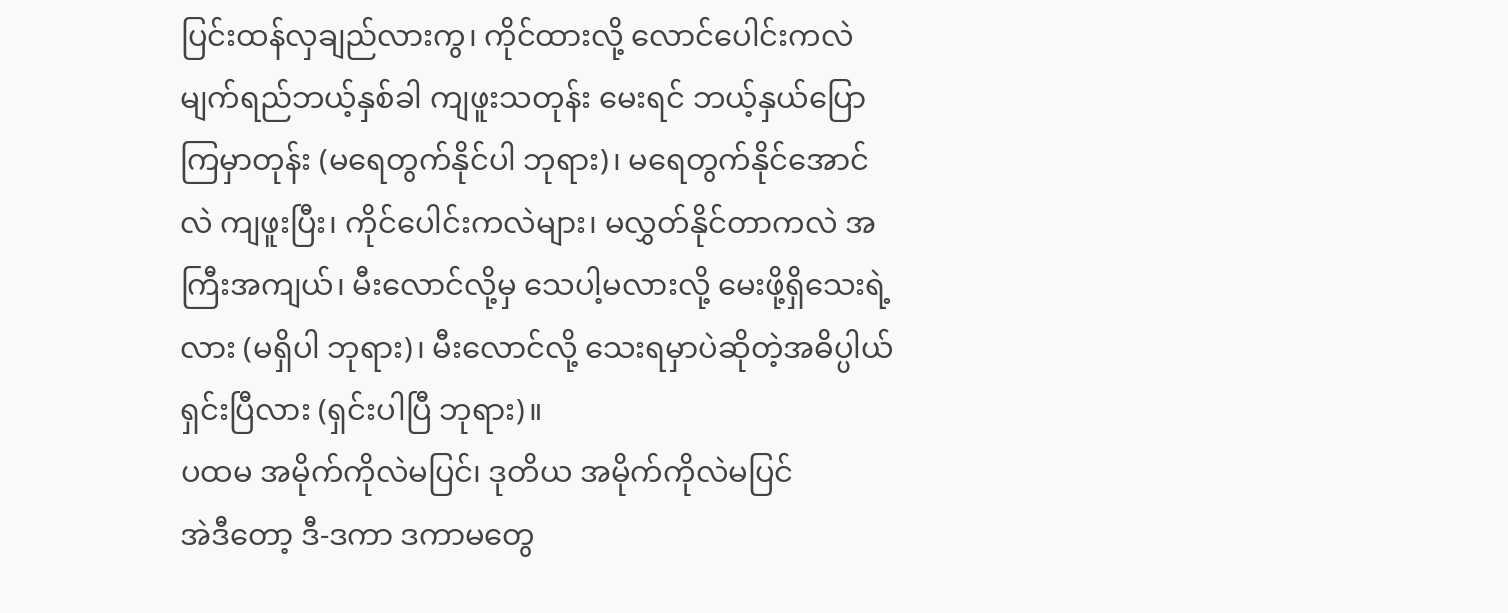ပြင်းထန်လှချည်လားကွ၊ ကိုင်ထားလို့ လောင်ပေါင်းကလဲ မျက်ရည်ဘယ့်နှစ်ခါ ကျဖူးသတုန်း မေးရင် ဘယ့်နှယ်ပြောကြမှာတုန်း (မရေတွက်နိုင်ပါ ဘုရား)၊ မရေတွက်နိုင်အောင်လဲ ကျဖူးပြီး၊ ကိုင်ပေါင်းကလဲများ၊ မလွှတ်နိုင်တာကလဲ အကြီးအကျယ်၊ မီးလောင်လို့မှ သေပါ့မလားလို့ မေးဖို့ရှိသေးရဲ့လား (မရှိပါ ဘုရား)၊ မီးလောင်လို့ သေးရမှာပဲဆိုတဲ့အဓိပ္ပါယ်ရှင်းပြီလား (ရှင်းပါပြီ ဘုရား)။
ပထမ အမိုက်ကိုလဲမပြင်၊ ဒုတိယ အမိုက်ကိုလဲမပြင်
အဲဒီတော့ ဒီ-ဒကာ ဒကာမတွေ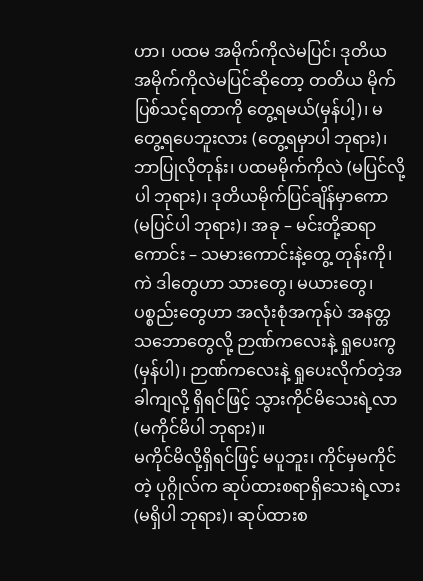ဟာ၊ ပထမ အမိုက်ကိုလဲမပြင်၊ ဒုတိယ အမိုက်ကိုလဲမပြင်ဆိုတော့ တတိယ မိုက်ပြစ်သင့်ရတာကို တွေ့ရမယ်(မှန်ပါ့)၊ မတွေ့ရပေဘူးလား (တွေ့ရမှာပါ ဘုရား)၊ ဘာပြုလိုတုန်း၊ ပထမမိုက်ကိုလဲ (မပြင်လို့ပါ ဘုရား)၊ ဒုတိယမိုက်ပြင်ချိန်မှာကော (မပြင်ပါ ဘုရား)၊ အခု – မင်းတို့ဆရာကောင်း – သမားကောင်းနဲ့တွေ့ တုန်းကို၊ ကဲ ဒါတွေဟာ သားတွေ၊ မယားတွေ၊ ပစ္စည်းတွေဟာ အလုံးစုံအကုန်ပဲ အနတ္တသဘောတွေလို့ ဉာဏ်ကလေးနဲ့ ရှုပေးကွ (မှန်ပါ)၊ ဉာဏ်ကလေးနဲ့ ရှုပေးလိုက်တဲ့အခါကျလို့ ရှိရင်ဖြင့် သွားကိုင်မိသေးရဲ့လာ (မကိုင်မိပါ ဘုရား)။
မကိုင်မိလို့ရှိရင်ဖြင့် မပူဘူး၊ ကိုင်မှမကိုင်တဲ့ ပုဂ္ဂိုလ်က ဆုပ်ထားစရာရှိသေးရဲ့လား (မရှိပါ ဘုရား)၊ ဆုပ်ထားစ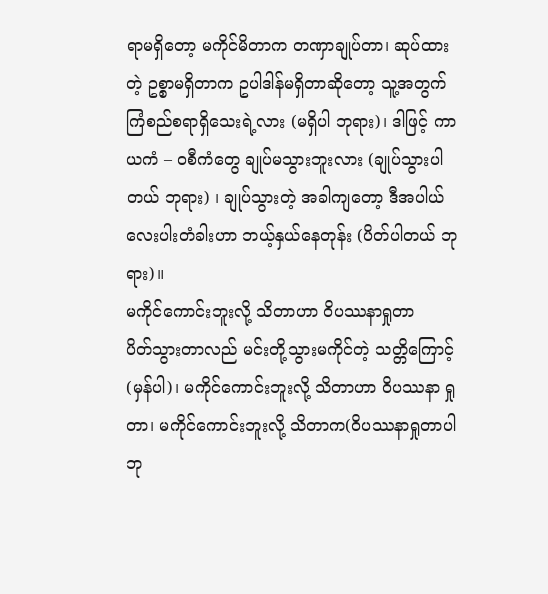ရာမရှိတော့ မကိုင်မိတာက တဏှာချုပ်တာ၊ ဆုပ်ထားတဲ့ ဥစ္စာမရှိတာက ဥပါဒါန်မရှိတာဆိုတော့ သူ့အတွက် ကြံစည်စရာရှိသေးရဲ့လား (မရှိပါ ဘုရား)၊ ဒါဖြင့် ကာယကံ – ဝစီကံတွေ ချုပ်မသွားဘူးလား (ချုပ်သွားပါတယ် ဘုရား) ၊ ချုပ်သွားတဲ့ အခါကျတော့ ဒီအပါယ်လေးပါးတံခါးဟာ ဘယ့်နှယ်နေတုန်း (ပိတ်ပါတယ် ဘုရား)။
မကိုင်ကောင်းဘူးလို့ သိတာဟာ ဝိပဿနာရှုတာ
ပိတ်သွားတာလည် မင်းတို့သွားမကိုင်တဲ့ သတ္တိကြောင့် (မှန်ပါ)၊ မကိုင်ကောင်းဘူးလို့ သိတာဟာ ဝိပဿနာ ရှုတာ၊ မကိုင်ကောင်းဘူးလို့ သိတာက(ဝိပဿနာရှုတာပါ ဘု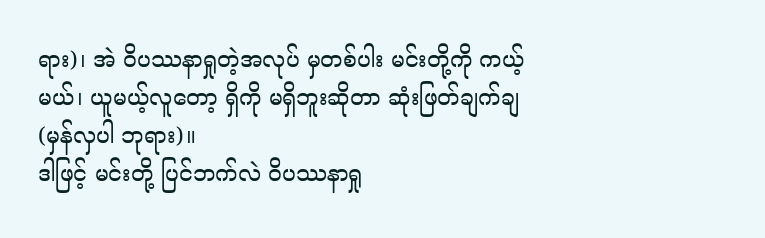ရား)၊ အဲ ဝိပဿနာရှုတဲ့အလုပ် မှတစ်ပါး မင်းတို့ကို ကယ့်မယ်၊ ယူမယ့်လူတော့ ရှိကို မရှိဘူးဆိုတာ ဆုံးဖြတ်ချက်ချ (မှန်လှပါ ဘုရား)။
ဒါဖြင့် မင်းတို့ ပြင်ဘက်လဲ ဝိပဿနာရှု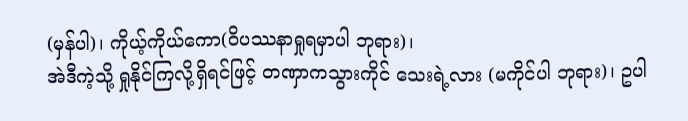(မှန်ပါ)၊ ကိုယ့်ကိုယ်ကော(ဝိပဿနာရှုရမှာပါ ဘုရား)၊
အဲဒီကဲ့သို့ ရှုနိုင်ကြလို့ရှိရင်ဖြင့် တဏှာကသွားကိုင် သေးရဲ့လား (မကိုင်ပါ ဘုရား)၊ ဥပါ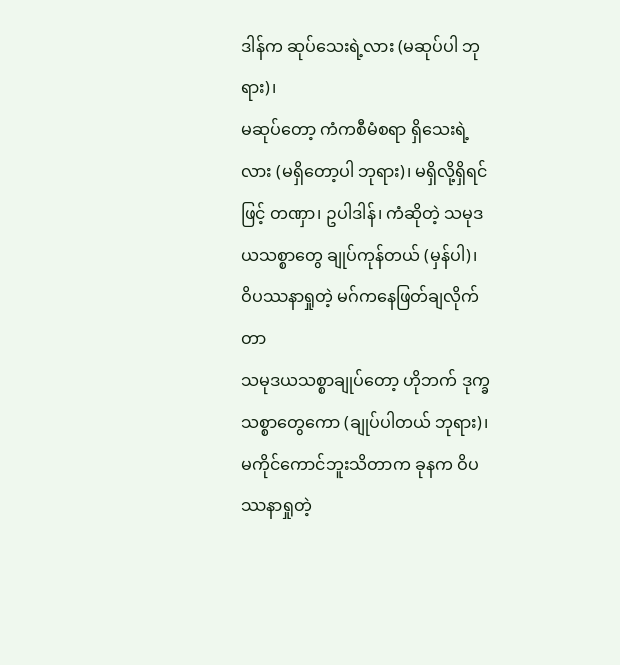ဒါန်က ဆုပ်သေးရဲ့လား (မဆုပ်ပါ ဘုရား)၊
မဆုပ်တော့ ကံကစီမံစရာ ရှိသေးရဲ့လား (မရှိတော့ပါ ဘုရား)၊ မရှိလို့ရှိရင်ဖြင့် တဏှာ၊ ဥပါဒါန်၊ ကံဆိုတဲ့ သမုဒယသစ္စာတွေ ချုပ်ကုန်တယ် (မှန်ပါ)၊
ဝိပဿနာရှုတဲ့ မဂ်ကနေဖြတ်ချလိုက်တာ
သမုဒယသစ္စာချုပ်တော့ ဟိုဘက် ဒုက္ခသစ္စာတွေကော (ချုပ်ပါတယ် ဘုရား)၊ မကိုင်ကောင်ဘူးသိတာက ခုနက ဝိပဿနာရှုတဲ့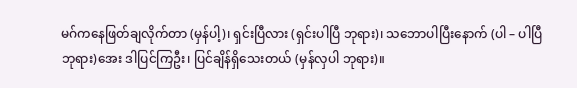မဂ်ကနေဖြတ်ချလိုက်တာ (မှန်ပါ့)၊ ရှင်းပြီလား (ရှင်းပါပြီ ဘုရား)၊ သဘောပါပြီးနောက် (ပါ – ပါပြီ ဘုရား)အေး ဒါပြင်ကြဦး၊ ပြင်ချိန်ရှိသေးတယ် (မှန်လှပါ ဘုရား)။